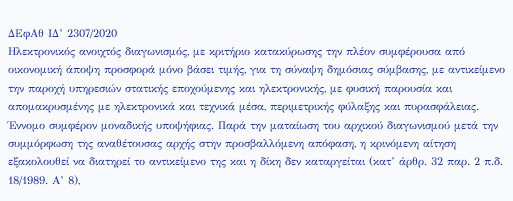ΔΕφΑθ ΙΔ’ 2307/2020
Ηλεκτρονικός ανοιχτός διαγωνισμός, με κριτήριο κατακύρωσης την πλέον συμφέρουσα από οικονομική άποψη προσφορά μόνο βάσει τιμής, για τη σύναψη δημόσιας σύμβασης, με αντικείμενο την παροχή υπηρεσιών στατικής εποχούμενης και ηλεκτρονικής, με φυσική παρουσία και απομακρυσμένης με ηλεκτρονικά και τεχνικά μέσα, περιμετρικής φύλαξης και πυρασφάλειας. Έννομο συμφέρον μοναδικής υποψήφιας. Παρά την ματαίωση του αρχικού διαγωνισμού μετά την συμμόρφωση της αναθέτουσας αρχής στην προσβαλλόμενη απόφαση, η κρινόμενη αίτηση εξακολουθεί να διατηρεί το αντικείμενο της και η δίκη δεν καταργείται (κατ’ άρθρ. 32 παρ. 2 π.δ. 18/1989. Α’ 8),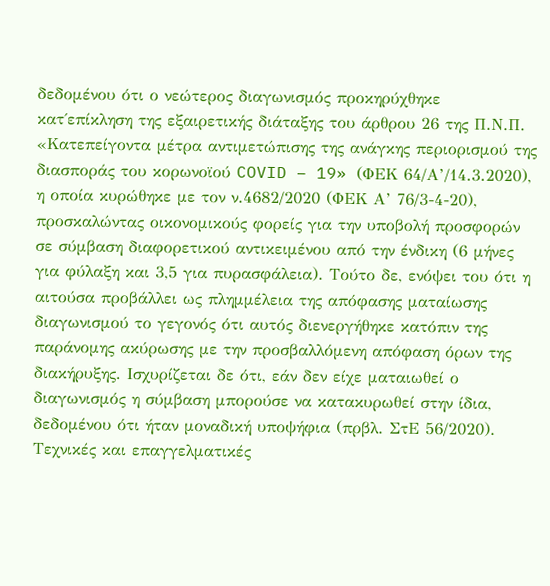δεδομένου ότι ο νεώτερος διαγωνισμός προκηρύχθηκε κατ΄επίκληση της εξαιρετικής διάταξης του άρθρου 26 της Π.Ν.Π. «Κατεπείγοντα μέτρα αντιμετώπισης της ανάγκης περιορισμού της διασποράς του κορωνοϊού COVID – 19» (ΦΕΚ 64/Α’/14.3.2020), η οποία κυρώθηκε με τον ν.4682/2020 (ΦΕΚ Α’ 76/3-4-20), προσκαλώντας οικονομικούς φορείς για την υποβολή προσφορών σε σύμβαση διαφορετικού αντικειμένου από την ένδικη (6 μήνες για φύλαξη και 3,5 για πυρασφάλεια). Τούτο δε, ενόψει του ότι η αιτούσα προβάλλει ως πλημμέλεια της απόφασης ματαίωσης διαγωνισμού το γεγονός ότι αυτός διενεργήθηκε κατόπιν της παράνομης ακύρωσης με την προσβαλλόμενη απόφαση όρων της διακήρυξης. Ισχυρίζεται δε ότι, εάν δεν είχε ματαιωθεί ο διαγωνισμός η σύμβαση μπορούσε να κατακυρωθεί στην ίδια, δεδομένου ότι ήταν μοναδική υποψήφια (πρβλ. ΣτΕ 56/2020). Τεχνικές και επαγγελματικές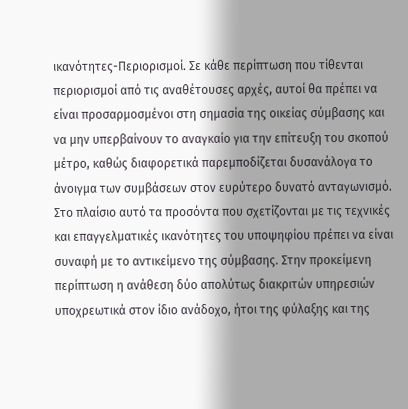ικανότητες-Περιορισμοί. Σε κάθε περίπτωση που τίθενται περιορισμοί από τις αναθέτουσες αρχές, αυτοί θα πρέπει να είναι προσαρμοσμένοι στη σημασία της οικείας σύμβασης και να μην υπερβαίνουν το αναγκαίο για την επίτευξη του σκοπού μέτρο, καθώς διαφορετικά παρεμποδίζεται δυσανάλογα το άνοιγμα των συμβάσεων στον ευρύτερο δυνατό ανταγωνισμό. Στο πλαίσιο αυτό τα προσόντα που σχετίζονται με τις τεχνικές και επαγγελματικές ικανότητες του υποψηφίου πρέπει να είναι συναφή με το αντικείμενο της σύμβασης. Στην προκείμενη περίπτωση η ανάθεση δύο απολύτως διακριτών υπηρεσιών υποχρεωτικά στον ίδιο ανάδοχο, ήτοι της φύλαξης και της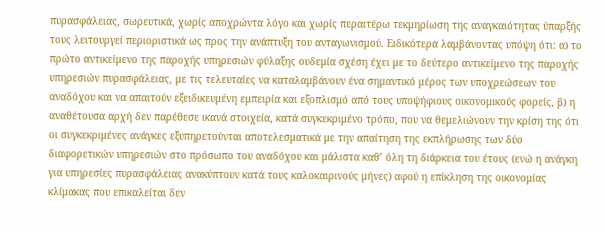πυρασφάλειας, σωρευτικά, χωρίς αποχρώντα λόγο και χωρίς περαιτέρω τεκμηρίωση της αναγκαιότητας ύπαρξής τους λειτουργεί περιοριστικά ως προς την ανάπτυξη του ανταγωνισμού. Ειδικότερα λαμβάνοντας υπόψη ότι: α) το πρώτο αντικείμενο της παροχής υπηρεσιών φύλαξης ουδεμία σχέση έχει με το δεύτερο αντικείμενο της παροχής υπηρεσιών πυρασφάλειας, με τις τελευταίες να καταλαμβάνουν ένα σημαντικό μέρος των υποχρεώσεων του αναδόχου και να απαιτούν εξειδικευμένη εμπειρία και εξοπλισμό από τους υποψήφιους οικονομικούς φορείς, β) η αναθέτουσα αρχή δεν παρέθεσε ικανά στοιχεία, κατά συγκεκριμένο τρόπο, που να θεμελιώνουν την κρίση της ότι οι συγκεκριμένες ανάγκες εξυπηρετούνται αποτελεσματικά με την απαίτηση της εκπλήρωσης των δύο διαφορετικών υπηρεσιών στο πρόσωπο του αναδόχου και μάλιστα καθ’ όλη τη διάρκεια του έτους (ενώ η ανάγκη για υπηρεσίες πυρασφάλειας ανακύπτουν κατά τους καλοκαιρινούς μήνες) αφού η επίκληση της οικονομίας κλίμακας που επικαλείται δεν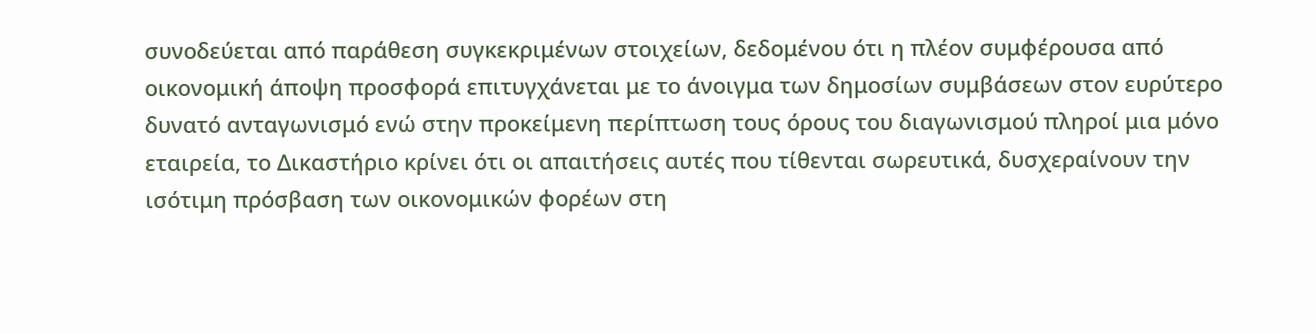συνοδεύεται από παράθεση συγκεκριμένων στοιχείων, δεδομένου ότι η πλέον συμφέρουσα από οικονομική άποψη προσφορά επιτυγχάνεται με το άνοιγμα των δημοσίων συμβάσεων στον ευρύτερο δυνατό ανταγωνισμό ενώ στην προκείμενη περίπτωση τους όρους του διαγωνισμού πληροί μια μόνο εταιρεία, το Δικαστήριο κρίνει ότι οι απαιτήσεις αυτές που τίθενται σωρευτικά, δυσχεραίνουν την ισότιμη πρόσβαση των οικονομικών φορέων στη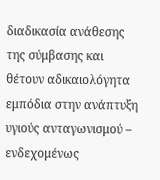διαδικασία ανάθεσης της σύμβασης και θέτουν αδικαιολόγητα εμπόδια στην ανάπτυξη υγιούς ανταγωνισμού – ενδεχομένως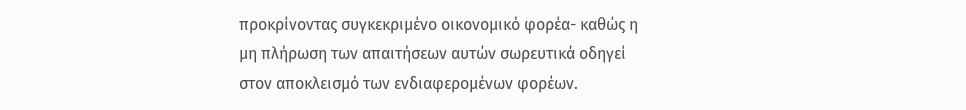προκρίνοντας συγκεκριμένο οικονομικό φορέα- καθώς η μη πλήρωση των απαιτήσεων αυτών σωρευτικά οδηγεί στον αποκλεισμό των ενδιαφερομένων φορέων.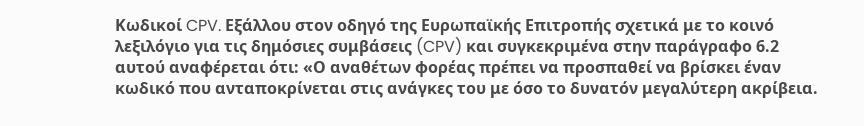Κωδικοί CPV. Εξάλλου στον οδηγό της Ευρωπαϊκής Επιτροπής σχετικά με το κοινό λεξιλόγιο για τις δημόσιες συμβάσεις (CPV) και συγκεκριμένα στην παράγραφο 6.2 αυτού αναφέρεται ότι: «Ο αναθέτων φορέας πρέπει να προσπαθεί να βρίσκει έναν κωδικό που ανταποκρίνεται στις ανάγκες του με όσο το δυνατόν μεγαλύτερη ακρίβεια.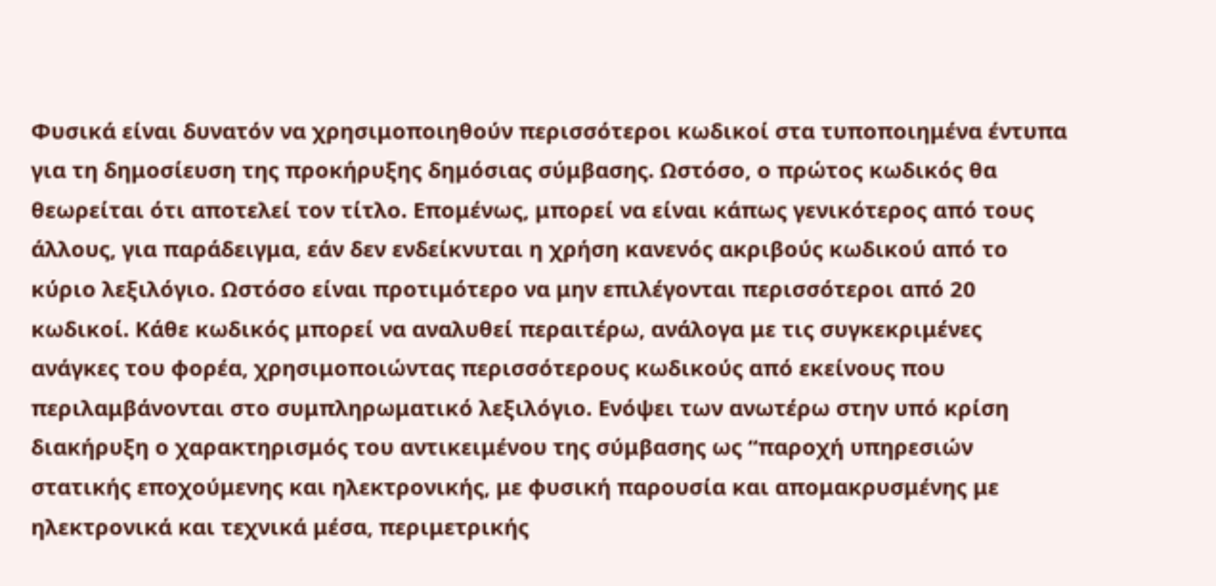Φυσικά είναι δυνατόν να χρησιμοποιηθούν περισσότεροι κωδικοί στα τυποποιημένα έντυπα για τη δημοσίευση της προκήρυξης δημόσιας σύμβασης. Ωστόσο, ο πρώτος κωδικός θα θεωρείται ότι αποτελεί τον τίτλο. Επομένως, μπορεί να είναι κάπως γενικότερος από τους άλλους, για παράδειγμα, εάν δεν ενδείκνυται η χρήση κανενός ακριβούς κωδικού από το κύριο λεξιλόγιο. Ωστόσο είναι προτιμότερο να μην επιλέγονται περισσότεροι από 20 κωδικοί. Κάθε κωδικός μπορεί να αναλυθεί περαιτέρω, ανάλογα με τις συγκεκριμένες ανάγκες του φορέα, χρησιμοποιώντας περισσότερους κωδικούς από εκείνους που περιλαμβάνονται στο συμπληρωματικό λεξιλόγιο. Ενόψει των ανωτέρω στην υπό κρίση διακήρυξη ο χαρακτηρισμός του αντικειμένου της σύμβασης ως “παροχή υπηρεσιών στατικής εποχούμενης και ηλεκτρονικής, με φυσική παρουσία και απομακρυσμένης με ηλεκτρονικά και τεχνικά μέσα, περιμετρικής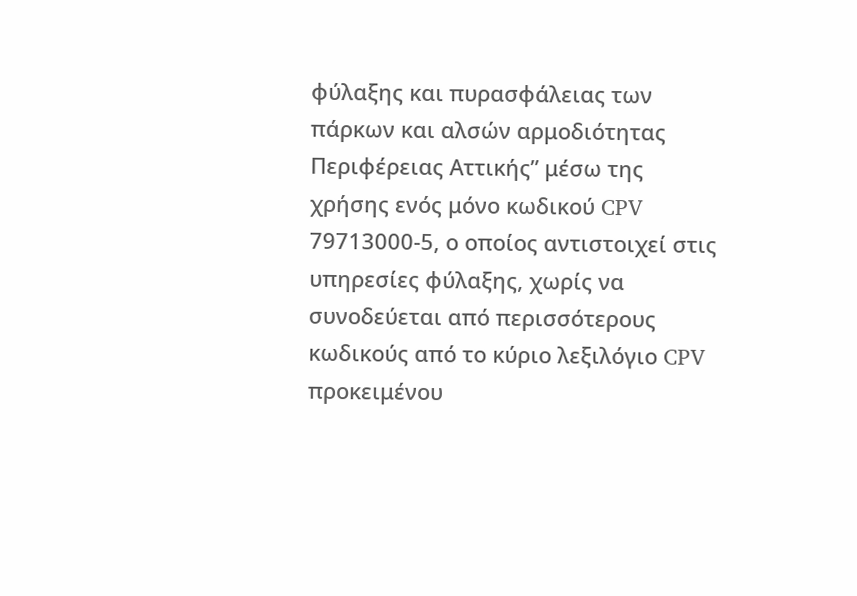φύλαξης και πυρασφάλειας των πάρκων και αλσών αρμοδιότητας Περιφέρειας Αττικής” μέσω της χρήσης ενός μόνο κωδικού CPV 79713000-5, ο οποίος αντιστοιχεί στις υπηρεσίες φύλαξης, χωρίς να συνοδεύεται από περισσότερους κωδικούς από το κύριο λεξιλόγιο CPV προκειμένου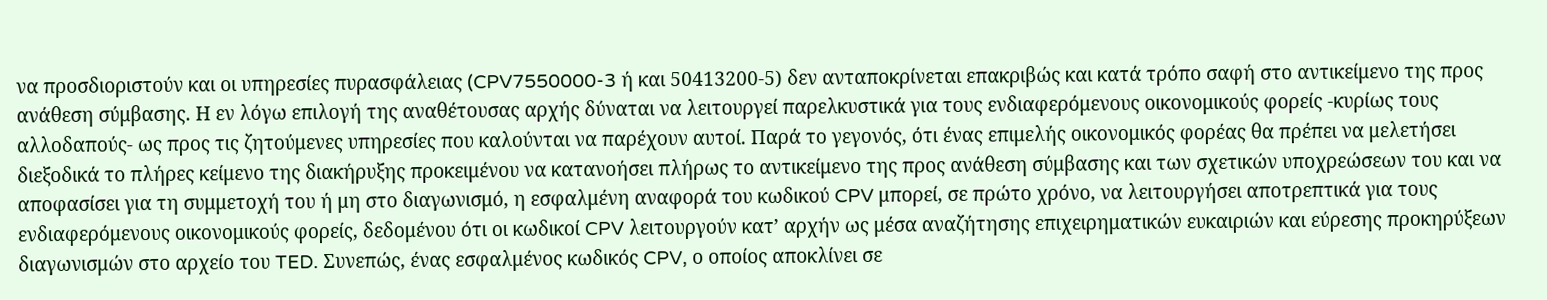να προσδιοριστούν και οι υπηρεσίες πυρασφάλειας (CPV7550000-3 ή και 50413200-5) δεν ανταποκρίνεται επακριβώς και κατά τρόπο σαφή στο αντικείμενο της προς ανάθεση σύμβασης. Η εν λόγω επιλογή της αναθέτουσας αρχής δύναται να λειτουργεί παρελκυστικά για τους ενδιαφερόμενους οικονομικούς φορείς -κυρίως τους αλλοδαπούς- ως προς τις ζητούμενες υπηρεσίες που καλούνται να παρέχουν αυτοί. Παρά το γεγονός, ότι ένας επιμελής οικονομικός φορέας θα πρέπει να μελετήσει διεξοδικά το πλήρες κείμενο της διακήρυξης προκειμένου να κατανοήσει πλήρως το αντικείμενο της προς ανάθεση σύμβασης και των σχετικών υποχρεώσεων του και να αποφασίσει για τη συμμετοχή του ή μη στο διαγωνισμό, η εσφαλμένη αναφορά του κωδικού CPV μπορεί, σε πρώτο χρόνο, να λειτουργήσει αποτρεπτικά για τους ενδιαφερόμενους οικονομικούς φορείς, δεδομένου ότι οι κωδικοί CPV λειτουργούν κατ’ αρχήν ως μέσα αναζήτησης επιχειρηματικών ευκαιριών και εύρεσης προκηρύξεων διαγωνισμών στο αρχείο του TED. Συνεπώς, ένας εσφαλμένος κωδικός CPV, ο οποίος αποκλίνει σε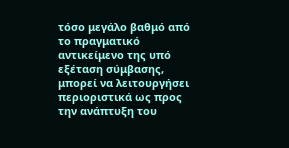τόσο μεγάλο βαθμό από το πραγματικό αντικείμενο της υπό εξέταση σύμβασης, μπορεί να λειτουργήσει περιοριστικά ως προς την ανάπτυξη του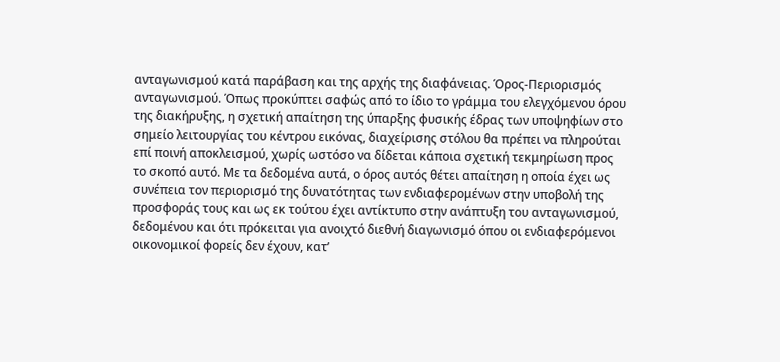ανταγωνισμού κατά παράβαση και της αρχής της διαφάνειας. Όρος-Περιορισμός ανταγωνισμού. Όπως προκύπτει σαφώς από το ίδιο το γράμμα του ελεγχόμενου όρου της διακήρυξης, η σχετική απαίτηση της ύπαρξης φυσικής έδρας των υποψηφίων στο σημείο λειτουργίας του κέντρου εικόνας, διαχείρισης στόλου θα πρέπει να πληρούται επί ποινή αποκλεισμού, χωρίς ωστόσο να δίδεται κάποια σχετική τεκμηρίωση προς το σκοπό αυτό. Με τα δεδομένα αυτά, ο όρος αυτός θέτει απαίτηση η οποία έχει ως συνέπεια τον περιορισμό της δυνατότητας των ενδιαφερομένων στην υποβολή της προσφοράς τους και ως εκ τούτου έχει αντίκτυπο στην ανάπτυξη του ανταγωνισμού, δεδομένου και ότι πρόκειται για ανοιχτό διεθνή διαγωνισμό όπου οι ενδιαφερόμενοι οικονομικοί φορείς δεν έχουν, κατ’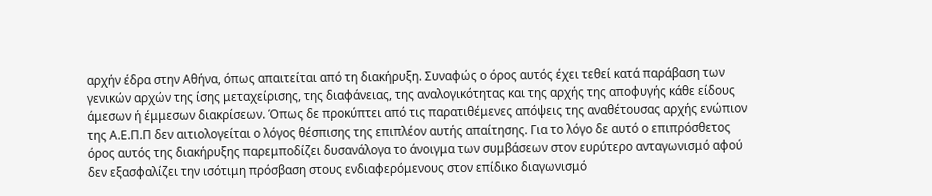αρχήν έδρα στην Αθήνα, όπως απαιτείται από τη διακήρυξη. Συναφώς ο όρος αυτός έχει τεθεί κατά παράβαση των γενικών αρχών της ίσης μεταχείρισης, της διαφάνειας, της αναλογικότητας και της αρχής της αποφυγής κάθε είδους άμεσων ή έμμεσων διακρίσεων. Όπως δε προκύπτει από τις παρατιθέμενες απόψεις της αναθέτουσας αρχής ενώπιον της Α.Ε.Π.Π δεν αιτιολογείται ο λόγος θέσπισης της επιπλέον αυτής απαίτησης. Για το λόγο δε αυτό ο επιπρόσθετος όρος αυτός της διακήρυξης παρεμποδίζει δυσανάλογα το άνοιγμα των συμβάσεων στον ευρύτερο ανταγωνισμό αφού δεν εξασφαλίζει την ισότιμη πρόσβαση στους ενδιαφερόμενους στον επίδικο διαγωνισμό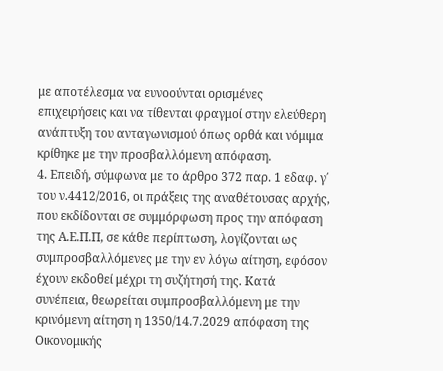με αποτέλεσμα να ευνοούνται ορισμένες επιχειρήσεις και να τίθενται φραγμοί στην ελεύθερη ανάπτυξη του ανταγωνισμού όπως ορθά και νόμιμα κρίθηκε με την προσβαλλόμενη απόφαση.
4. Επειδή, σύμφωνα με το άρθρο 372 παρ. 1 εδαφ. γ΄ του ν.4412/2016, οι πράξεις της αναθέτουσας αρχής, που εκδίδονται σε συμμόρφωση προς την απόφαση της Α.Ε.Π.Π, σε κάθε περίπτωση, λογίζονται ως συμπροσβαλλόμενες με την εν λόγω αίτηση, εφόσον έχουν εκδοθεί μέχρι τη συζήτησή της. Κατά συνέπεια, θεωρείται συμπροσβαλλόμενη με την κρινόμενη αίτηση η 1350/14.7.2029 απόφαση της Οικονομικής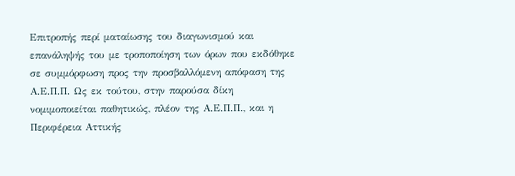Επιτροπής περί ματαίωσης του διαγωνισμού και επανάληψής του με τροποποίηση των όρων που εκδόθηκε σε συμμόρφωση προς την προσβαλλόμενη απόφαση της Α.Ε.Π.Π. Ως εκ τούτου, στην παρούσα δίκη νομιμοποιείται παθητικώς, πλέον της Α.Ε.Π.Π., και η Περιφέρεια Αττικής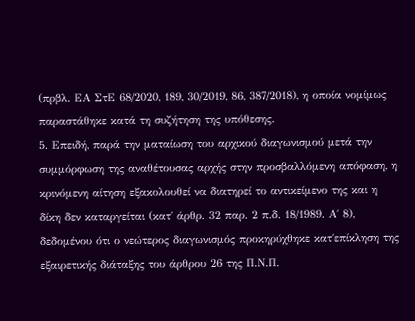(πρβλ. ΕΑ ΣτΕ 68/2020, 189, 30/2019, 86, 387/2018), η οποία νομίμως παραστάθηκε κατά τη συζήτηση της υπόθεσης.
5. Επειδή, παρά την ματαίωση του αρχικού διαγωνισμού μετά την συμμόρφωση της αναθέτουσας αρχής στην προσβαλλόμενη απόφαση, η κρινόμενη αίτηση εξακολουθεί να διατηρεί το αντικείμενο της και η δίκη δεν καταργείται (κατ΄ άρθρ. 32 παρ. 2 π.δ. 18/1989. Α΄ 8), δεδομένου ότι ο νεώτερος διαγωνισμός προκηρύχθηκε κατ΄επίκληση της εξαιρετικής διάταξης του άρθρου 26 της Π.Ν.Π.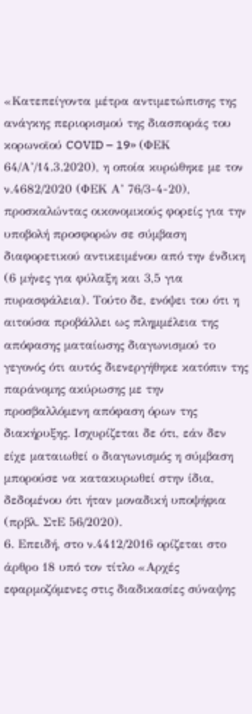«Κατεπείγοντα μέτρα αντιμετώπισης της ανάγκης περιορισμού της διασποράς του κορωνοϊού COVID – 19» (ΦΕΚ 64/Α’/14.3.2020), η οποία κυρώθηκε με τον ν.4682/2020 (ΦΕΚ Α’ 76/3-4-20), προσκαλώντας οικονομικούς φορείς για την υποβολή προσφορών σε σύμβαση διαφορετικού αντικειμένου από την ένδικη (6 μήνες για φύλαξη και 3,5 για πυρασφάλεια). Τούτο δε, ενόψει του ότι η αιτούσα προβάλλει ως πλημμέλεια της απόφασης ματαίωσης διαγωνισμού το γεγονός ότι αυτός διενεργήθηκε κατόπιν της παράνομης ακύρωσης με την προσβαλλόμενη απόφαση όρων της διακήρυξης. Ισχυρίζεται δε ότι, εάν δεν είχε ματαιωθεί ο διαγωνισμός η σύμβαση μπορούσε να κατακυρωθεί στην ίδια, δεδομένου ότι ήταν μοναδική υποψήφια (πρβλ. ΣτΕ 56/2020).
6. Επειδή, στο ν.4412/2016 ορίζεται στο άρθρο 18 υπό τον τίτλο «Αρχές εφαρμοζόμενες στις διαδικασίες σύναψης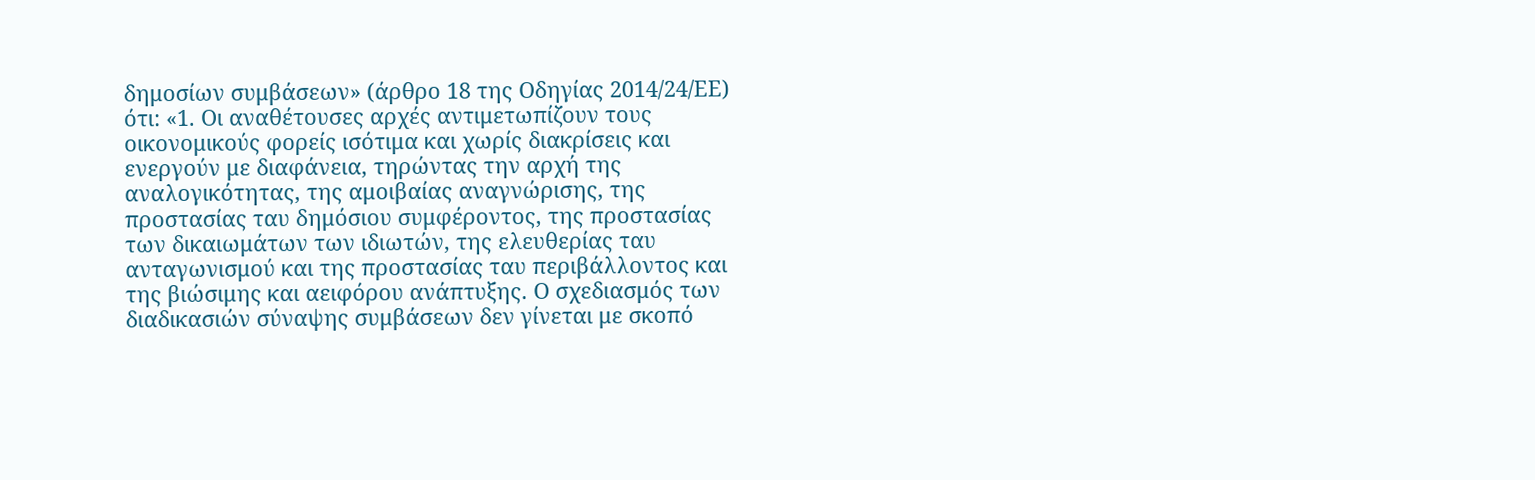δημοσίων συμβάσεων» (άρθρο 18 της Οδηγίας 2014/24/ΕΕ) ότι: «1. Οι αναθέτουσες αρχές αντιμετωπίζουν τους οικονομικούς φορείς ισότιμα και χωρίς διακρίσεις και ενεργούν με διαφάνεια, τηρώντας την αρχή της αναλογικότητας, της αμοιβαίας αναγνώρισης, της προστασίας ταυ δημόσιου συμφέροντος, της προστασίας των δικαιωμάτων των ιδιωτών, της ελευθερίας ταυ ανταγωνισμού και της προστασίας ταυ περιβάλλοντος και της βιώσιμης και αειφόρου ανάπτυξης. Ο σχεδιασμός των διαδικασιών σύναψης συμβάσεων δεν γίνεται με σκοπό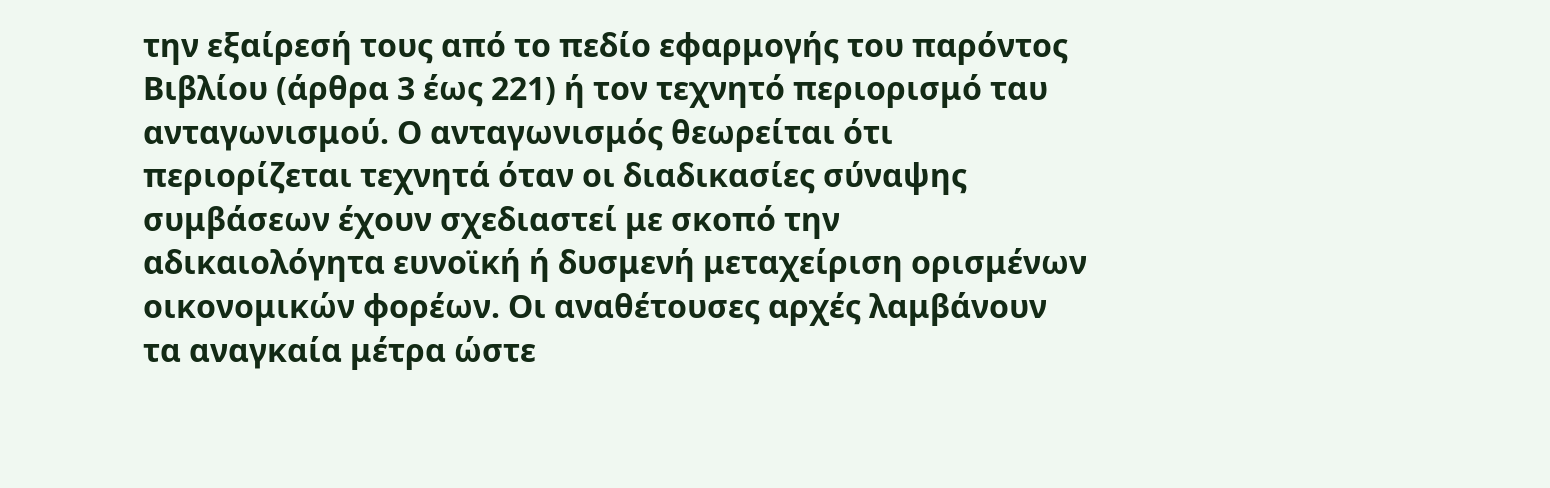την εξαίρεσή τους από το πεδίο εφαρμογής του παρόντος Βιβλίου (άρθρα 3 έως 221) ή τον τεχνητό περιορισμό ταυ ανταγωνισμού. Ο ανταγωνισμός θεωρείται ότι περιορίζεται τεχνητά όταν οι διαδικασίες σύναψης συμβάσεων έχουν σχεδιαστεί με σκοπό την αδικαιολόγητα ευνοϊκή ή δυσμενή μεταχείριση ορισμένων οικονομικών φορέων. Οι αναθέτουσες αρχές λαμβάνουν τα αναγκαία μέτρα ώστε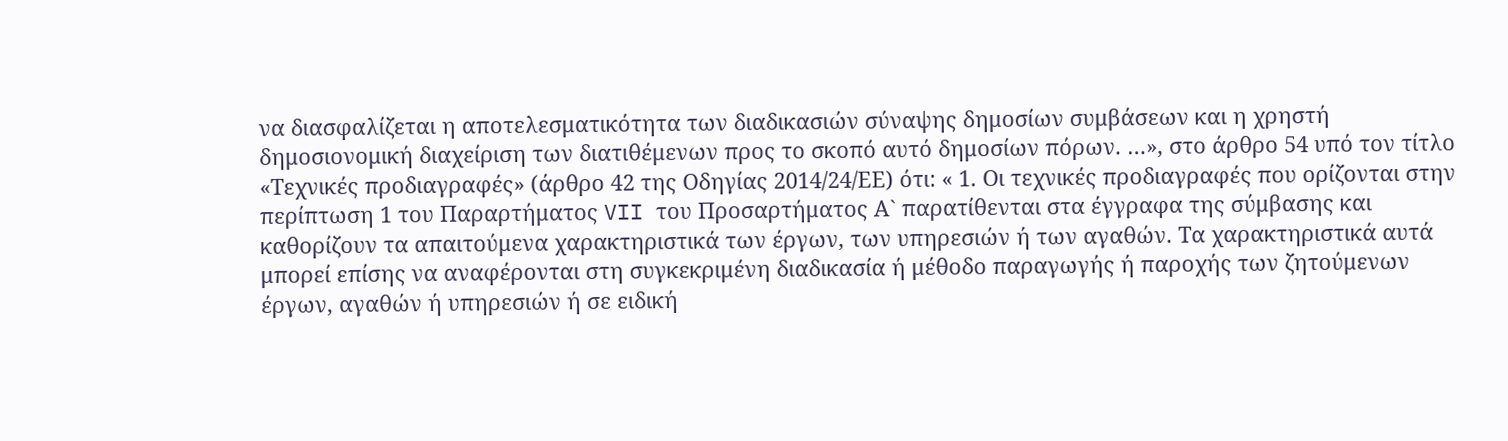να διασφαλίζεται η αποτελεσματικότητα των διαδικασιών σύναψης δημοσίων συμβάσεων και η χρηστή δημοσιονομική διαχείριση των διατιθέμενων προς το σκοπό αυτό δημοσίων πόρων. …», στο άρθρο 54 υπό τον τίτλο «Τεχνικές προδιαγραφές» (άρθρο 42 της Οδηγίας 2014/24/ΕΕ) ότι: « 1. Οι τεχνικές προδιαγραφές που ορίζονται στην περίπτωση 1 του Παραρτήματος VII του Προσαρτήματος Α` παρατίθενται στα έγγραφα της σύμβασης και καθορίζουν τα απαιτούμενα χαρακτηριστικά των έργων, των υπηρεσιών ή των αγαθών. Τα χαρακτηριστικά αυτά μπορεί επίσης να αναφέρονται στη συγκεκριμένη διαδικασία ή μέθοδο παραγωγής ή παροχής των ζητούμενων έργων, αγαθών ή υπηρεσιών ή σε ειδική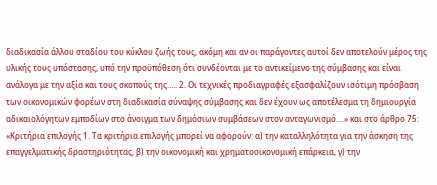διαδικασία άλλου σταδίου του κύκλου ζωής τους, ακόμη και αν οι παράγοντες αυτοί δεν αποτελούν μέρος της υλικής τους υπόστασης, υπό την προϋπόθεση ότι συνδέονται με το αντικείμενο της σύμβασης και είναι ανάλογα με την αξία και τους σκοπούς της….. 2. Οι τεχνικές προδιαγραφές εξασφαλίζουν ισότιμη πρόσβαση των οικονομικών φορέων στη διαδικασία σύναψης σύμβασης και δεν έχουν ως αποτέλεσμα τη δημιουργία αδικαιολόγητων εμποδίων στο άνοιγμα των δημόσιων συμβάσεων στον ανταγωνισμό.…» και στο άρθρο 75: «Κριτήρια επιλογής 1. Τα κριτήρια επιλογής μπορεί να αφορούν: α) την καταλληλότητα για την άσκηση της επαγγελματικής δραστηριότητας, β) την οικονομική και χρηματοοικονομική επάρκεια, γ) την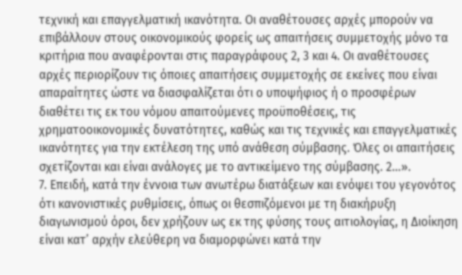τεχνική και επαγγελματική ικανότητα. Οι αναθέτουσες αρχές μπορούν να επιβάλλουν στους οικονομικούς φορείς ως απαιτήσεις συμμετοχής μόνο τα κριτήρια που αναφέρονται στις παραγράφους 2, 3 και 4. Οι αναθέτουσες αρχές περιορίζουν τις όποιες απαιτήσεις συμμετοχής σε εκείνες που είναι απαραίτητες ώστε να διασφαλίζεται ότι ο υποψήφιος ή ο προσφέρων διαθέτει τις εκ του νόμου απαιτούμενες προϋποθέσεις, τις χρηματοοικονομικές δυνατότητες, καθώς και τις τεχνικές και επαγγελματικές ικανότητες για την εκτέλεση της υπό ανάθεση σύμβασης. Όλες οι απαιτήσεις σχετίζονται και είναι ανάλογες με το αντικείμενο της σύμβασης. 2…».
7. Επειδή, κατά την έννοια των ανωτέρω διατάξεων και ενόψει του γεγονότος ότι κανονιστικές ρυθμίσεις, όπως οι θεσπιζόμενοι με τη διακήρυξη διαγωνισμού όροι, δεν χρήζουν ως εκ της φύσης τους αιτιολογίας, η Διοίκηση είναι κατ’ αρχήν ελεύθερη να διαμορφώνει κατά την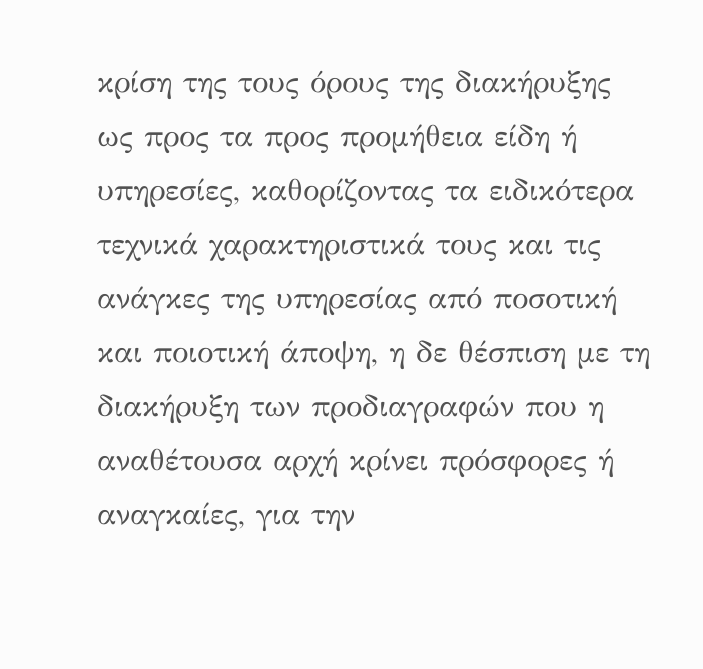κρίση της τους όρους της διακήρυξης ως προς τα προς προμήθεια είδη ή υπηρεσίες, καθορίζοντας τα ειδικότερα τεχνικά χαρακτηριστικά τους και τις ανάγκες της υπηρεσίας από ποσοτική και ποιοτική άποψη, η δε θέσπιση με τη διακήρυξη των προδιαγραφών που η αναθέτουσα αρχή κρίνει πρόσφορες ή αναγκαίες, για την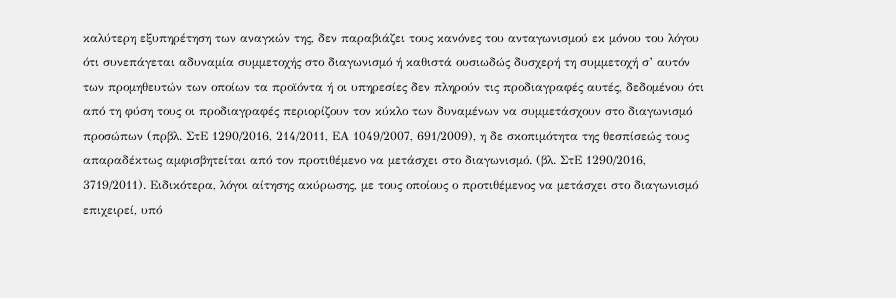καλύτερη εξυπηρέτηση των αναγκών της, δεν παραβιάζει τους κανόνες του ανταγωνισμού εκ μόνου του λόγου ότι συνεπάγεται αδυναμία συμμετοχής στο διαγωνισμό ή καθιστά ουσιωδώς δυσχερή τη συμμετοχή σ’ αυτόν των προμηθευτών των οποίων τα προϊόντα ή οι υπηρεσίες δεν πληρούν τις προδιαγραφές αυτές, δεδομένου ότι από τη φύση τους οι προδιαγραφές περιορίζουν τον κύκλο των δυναμένων να συμμετάσχουν στο διαγωνισμό προσώπων (πρβλ. ΣτΕ 1290/2016, 214/2011, ΕΑ 1049/2007, 691/2009), η δε σκοπιμότητα της θεσπίσεώς τους απαραδέκτως αμφισβητείται από τον προτιθέμενο να μετάσχει στο διαγωνισμό. (βλ. ΣτΕ 1290/2016, 3719/2011). Ειδικότερα, λόγοι αίτησης ακύρωσης, με τους οποίους ο προτιθέμενος να μετάσχει στο διαγωνισμό επιχειρεί, υπό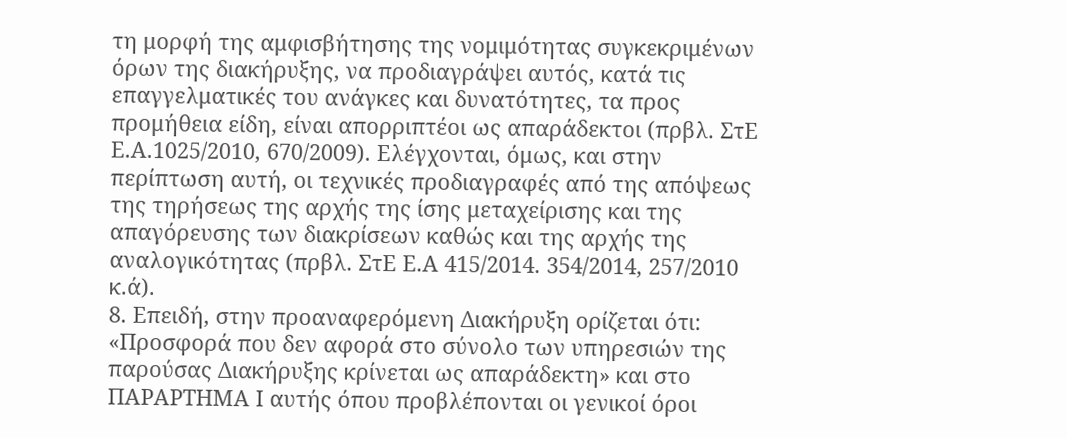τη μορφή της αμφισβήτησης της νομιμότητας συγκεκριμένων όρων της διακήρυξης, να προδιαγράψει αυτός, κατά τις επαγγελματικές του ανάγκες και δυνατότητες, τα προς προμήθεια είδη, είναι απορριπτέοι ως απαράδεκτοι (πρβλ. ΣτΕ Ε.Α.1025/2010, 670/2009). Ελέγχονται, όμως, και στην περίπτωση αυτή, οι τεχνικές προδιαγραφές από της απόψεως της τηρήσεως της αρχής της ίσης μεταχείρισης και της απαγόρευσης των διακρίσεων καθώς και της αρχής της αναλογικότητας (πρβλ. ΣτΕ Ε.Α 415/2014. 354/2014, 257/2010 κ.ά).
8. Επειδή, στην προαναφερόμενη Διακήρυξη ορίζεται ότι: «Προσφορά που δεν αφορά στο σύνολο των υπηρεσιών της παρούσας Διακήρυξης κρίνεται ως απαράδεκτη» και στο ΠΑΡΑΡΤΗΜΑ Ι αυτής όπου προβλέπονται οι γενικοί όροι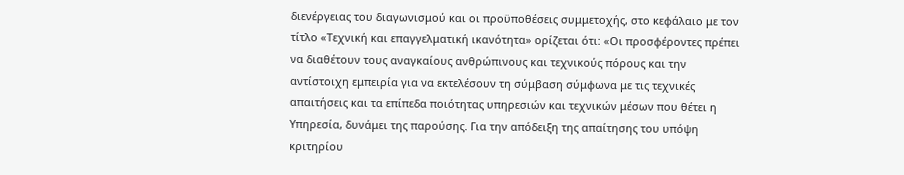διενέργειας του διαγωνισμού και οι προϋποθέσεις συμμετοχής, στο κεφάλαιο με τον τίτλο «Τεχνική και επαγγελματική ικανότητα» ορίζεται ότι: «Οι προσφέροντες πρέπει να διαθέτουν τους αναγκαίους ανθρώπινους και τεχνικούς πόρους και την αντίστοιχη εμπειρία για να εκτελέσουν τη σύμβαση σύμφωνα με τις τεχνικές απαιτήσεις και τα επίπεδα ποιότητας υπηρεσιών και τεχνικών μέσων που θέτει η Υπηρεσία, δυνάμει της παρούσης. Για την απόδειξη της απαίτησης του υπόψη κριτηρίου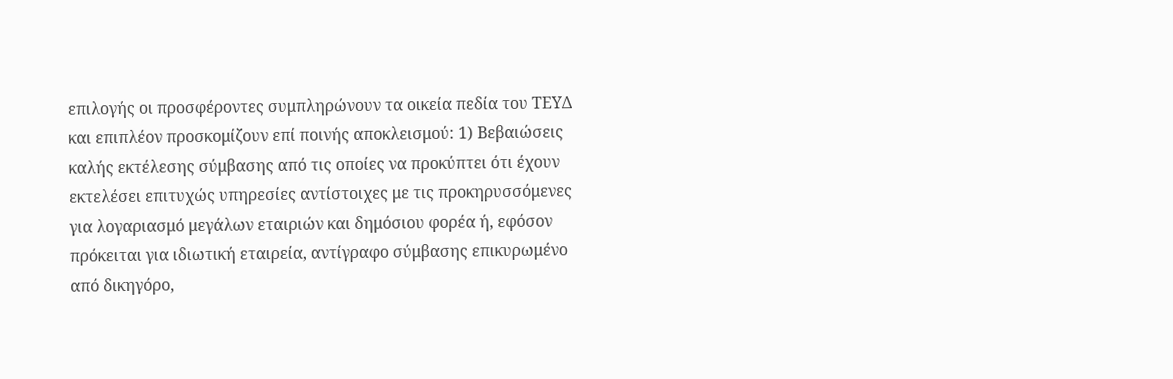επιλογής οι προσφέροντες συμπληρώνουν τα οικεία πεδία του ΤΕΥΔ και επιπλέον προσκομίζουν επί ποινής αποκλεισμού: 1) Βεβαιώσεις καλής εκτέλεσης σύμβασης από τις οποίες να προκύπτει ότι έχουν εκτελέσει επιτυχώς υπηρεσίες αντίστοιχες με τις προκηρυσσόμενες για λογαριασμό μεγάλων εταιριών και δημόσιου φορέα ή, εφόσον πρόκειται για ιδιωτική εταιρεία, αντίγραφο σύμβασης επικυρωμένο από δικηγόρο,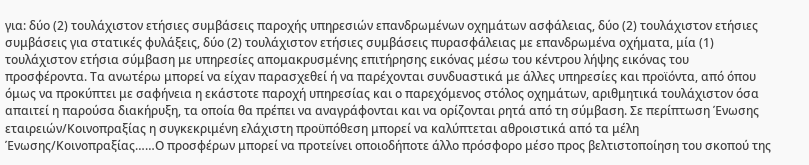για: δύο (2) τουλάχιστον ετήσιες συμβάσεις παροχής υπηρεσιών επανδρωμένων οχημάτων ασφάλειας, δύο (2) τουλάχιστον ετήσιες συμβάσεις για στατικές φυλάξεις, δύο (2) τουλάχιστον ετήσιες συμβάσεις πυρασφάλειας με επανδρωμένα οχήματα, μία (1) τουλάχιστον ετήσια σύμβαση με υπηρεσίες απομακρυσμένης επιτήρησης εικόνας μέσω του κέντρου λήψης εικόνας του προσφέροντα. Τα ανωτέρω μπορεί να είχαν παρασχεθεί ή να παρέχονται συνδυαστικά με άλλες υπηρεσίες και προϊόντα, από όπου όμως να προκύπτει με σαφήνεια η εκάστοτε παροχή υπηρεσίας και ο παρεχόμενος στόλος οχημάτων, αριθμητικά τουλάχιστον όσα απαιτεί η παρούσα διακήρυξη, τα οποία θα πρέπει να αναγράφονται και να ορίζονται ρητά από τη σύμβαση. Σε περίπτωση Ένωσης εταιρειών/Κοινοπραξίας η συγκεκριμένη ελάχιστη προϋπόθεση μπορεί να καλύπτεται αθροιστικά από τα μέλη Ένωσης/Κοινοπραξίας……Ο προσφέρων μπορεί να προτείνει οποιοδήποτε άλλο πρόσφορο μέσο προς βελτιστοποίηση του σκοπού της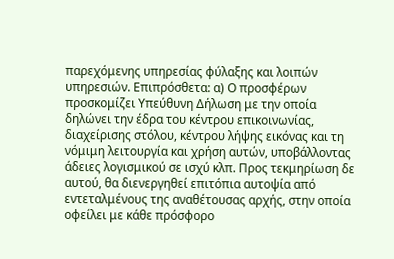παρεχόμενης υπηρεσίας φύλαξης και λοιπών υπηρεσιών. Επιπρόσθετα: α) Ο προσφέρων προσκομίζει Υπεύθυνη Δήλωση με την οποία δηλώνει την έδρα του κέντρου επικοινωνίας, διαχείρισης στόλου, κέντρου λήψης εικόνας και τη νόμιμη λειτουργία και χρήση αυτών, υποβάλλοντας άδειες λογισμικού σε ισχύ κλπ. Προς τεκμηρίωση δε αυτού, θα διενεργηθεί επιτόπια αυτοψία από εντεταλμένους της αναθέτουσας αρχής, στην οποία οφείλει με κάθε πρόσφορο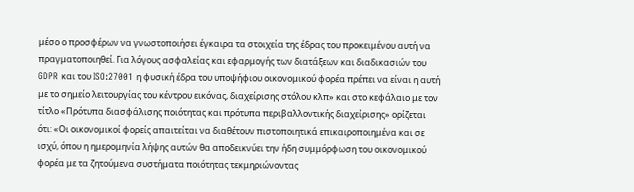μέσο ο προσφέρων να γνωστοποιήσει έγκαιρα τα στοιχεία της έδρας του προκειμένου αυτή να πραγματοποιηθεί. Για λόγους ασφαλείας και εφαρμογής των διατάξεων και διαδικασιών του GDPR και του ISO:27001 η φυσική έδρα του υποψήφιου οικονομικού φορέα πρέπει να είναι η αυτή με το σημείο λειτουργίας του κέντρου εικόνας, διαχείρισης στόλου κλπ» και στο κεφάλαιο με τον τίτλο «Πρότυπα διασφάλισης ποιότητας και πρότυπα περιβαλλοντικής διαχείρισης» ορίζεται ότι: «Οι οικονομικοί φορείς απαιτείται να διαθέτουν πιστοποιητικά επικαιροποιημένα και σε ισχύ, όπου η ημερομηνία λήψης αυτών θα αποδεικνύει την ήδη συμμόρφωση του οικονομικού φορέα με τα ζητούμενα συστήματα ποιότητας τεκμηριώνοντας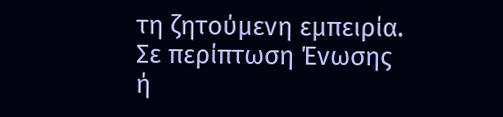τη ζητούμενη εμπειρία. Σε περίπτωση Ένωσης ή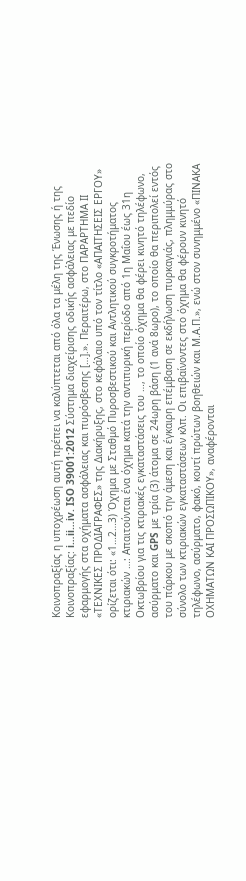Κοινοπραξίας η υποχρέωση αυτή πρέπει να καλύπτεται από όλα τα μέλη της Ένωσης ή της Κοινοπραξίας: i…ii…iv. ISO 39001:2012 Σύστημα διαχείρισης οδικής ασφάλειας με πεδίο εφαρμογής στα οχήματα ασφάλειας και πυρόσβεσης […].». Περαιτέρω, στο ΠΑΡΑΡΤΗΜΑ ΙΙ «ΤΕΧΝΙΚΕΣ ΠΡΟΔΙΑΓΡΑΦΕΣ» της Διακήρυξης, στο κεφάλαιο υπό τον τίτλο «ΑΠΑΙΤΗΣΕΙΣ ΕΡΓΟΥ» ορίζεται ότι: «1…2…3) Όχημα με Σταθμό Πυροσβεστικού και Αντλητικού συγκροτήματος κτιριακών …: Απαιτούνται ένα όχημα κατά την αντιπυρική περίοδο από 1η Μαΐου έως 31η Οκτωβρίου για τις κτιριακές εγκαταστάσεις του …, το οποίο όχημα θα φέρει κινητό τηλέφωνο, ασύρματο και GPS με τρία (3) άτομα σε 24ωρη βάση (1 ανά 8ωρο), το οποίο θα περιπολεί εντός του πάρκου με σκοπό την άμεση και έγκαιρη επέμβαση σε εκδήλωση πυρκαγιάς, πλημμύρας στο σύνολο των κτιριακών εγκαταστάσεων κλπ. Οι επιβαίνοντες στο όχημα θα φέρουν κινητό τηλέφωνο, ασύρματο, φακό, κουτί πρώτων βοηθειών και Μ.Α.Π.», ενώ στον συνημμένο «ΠΙΝΑΚΑ ΟΧΗΜΑΤΩΝ ΚΑΙ ΠΡΟΣΩΠΙΚΟΥ», αναφέρονται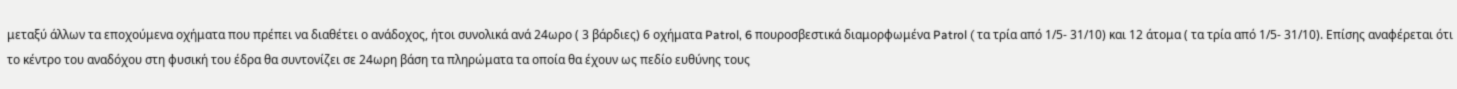μεταξύ άλλων τα εποχούμενα οχήματα που πρέπει να διαθέτει ο ανάδοχος, ήτοι συνολικά ανά 24ωρο ( 3 βάρδιες) 6 οχήματα Patrol, 6 πουροσβεστικά διαμορφωμένα Patrol ( τα τρία από 1/5- 31/10) και 12 άτομα ( τα τρία από 1/5- 31/10). Επίσης αναφέρεται ότι το κέντρο του αναδόχου στη φυσική του έδρα θα συντονίζει σε 24ωρη βάση τα πληρώματα τα οποία θα έχουν ως πεδίο ευθύνης τους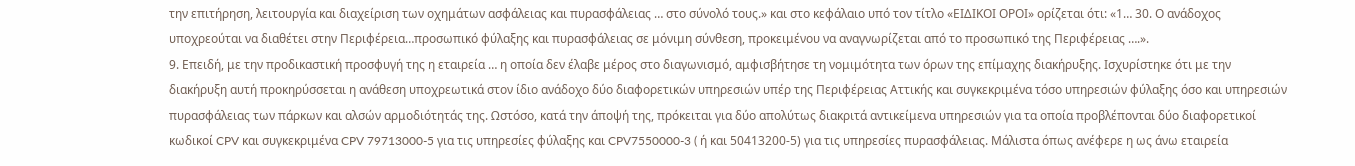την επιτήρηση, λειτουργία και διαχείριση των οχημάτων ασφάλειας και πυρασφάλειας … στο σύνολό τους.» και στο κεφάλαιο υπό τον τίτλο «ΕΙΔΙΚΟΙ ΟΡΟΙ» ορίζεται ότι: «1… 30. Ο ανάδοχος υποχρεούται να διαθέτει στην Περιφέρεια…προσωπικό φύλαξης και πυρασφάλειας σε μόνιμη σύνθεση, προκειμένου να αναγνωρίζεται από το προσωπικό της Περιφέρειας ….».
9. Επειδή, με την προδικαστική προσφυγή της η εταιρεία … η οποία δεν έλαβε μέρος στο διαγωνισμό, αμφισβήτησε τη νομιμότητα των όρων της επίμαχης διακήρυξης. Ισχυρίστηκε ότι με την διακήρυξη αυτή προκηρύσσεται η ανάθεση υποχρεωτικά στον ίδιο ανάδοχο δύο διαφορετικών υπηρεσιών υπέρ της Περιφέρειας Αττικής και συγκεκριμένα τόσο υπηρεσιών φύλαξης όσο και υπηρεσιών πυρασφάλειας των πάρκων και αλσών αρμοδιότητάς της. Ωστόσο, κατά την άποψή της, πρόκειται για δύο απολύτως διακριτά αντικείμενα υπηρεσιών για τα οποία προβλέπονται δύο διαφορετικοί κωδικοί CPV και συγκεκριμένα CPV 79713000-5 για τις υπηρεσίες φύλαξης και CPV7550000-3 ( ή και 50413200-5) για τις υπηρεσίες πυρασφάλειας. Μάλιστα όπως ανέφερε η ως άνω εταιρεία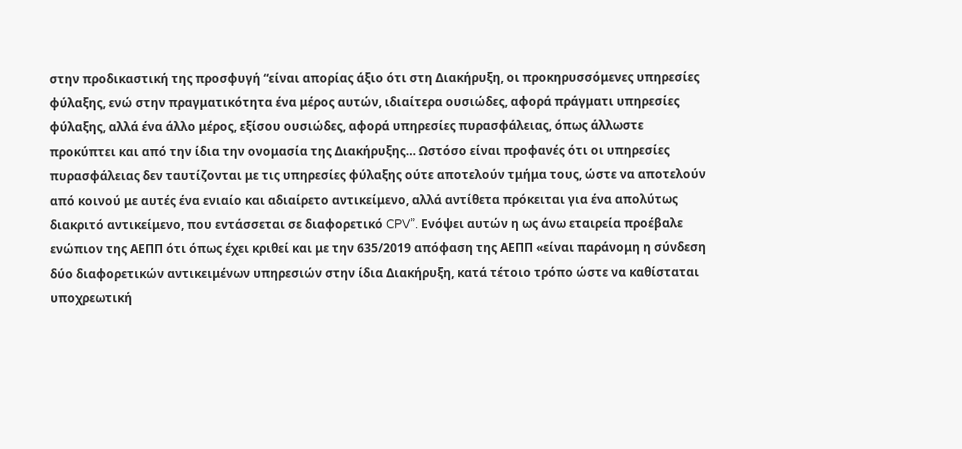στην προδικαστική της προσφυγή “είναι απορίας άξιο ότι στη Διακήρυξη, οι προκηρυσσόμενες υπηρεσίες φύλαξης, ενώ στην πραγματικότητα ένα μέρος αυτών, ιδιαίτερα ουσιώδες, αφορά πράγματι υπηρεσίες φύλαξης, αλλά ένα άλλο μέρος, εξίσου ουσιώδες, αφορά υπηρεσίες πυρασφάλειας, όπως άλλωστε προκύπτει και από την ίδια την ονομασία της Διακήρυξης… Ωστόσο είναι προφανές ότι οι υπηρεσίες πυρασφάλειας δεν ταυτίζονται με τις υπηρεσίες φύλαξης ούτε αποτελούν τμήμα τους, ώστε να αποτελούν από κοινού με αυτές ένα ενιαίο και αδιαίρετο αντικείμενο, αλλά αντίθετα πρόκειται για ένα απολύτως διακριτό αντικείμενο, που εντάσσεται σε διαφορετικό CPV”. Eνόψει αυτών η ως άνω εταιρεία προέβαλε ενώπιον της ΑΕΠΠ ότι όπως έχει κριθεί και με την 635/2019 απόφαση της ΑΕΠΠ «είναι παράνομη η σύνδεση δύο διαφορετικών αντικειμένων υπηρεσιών στην ίδια Διακήρυξη, κατά τέτοιο τρόπο ώστε να καθίσταται υποχρεωτική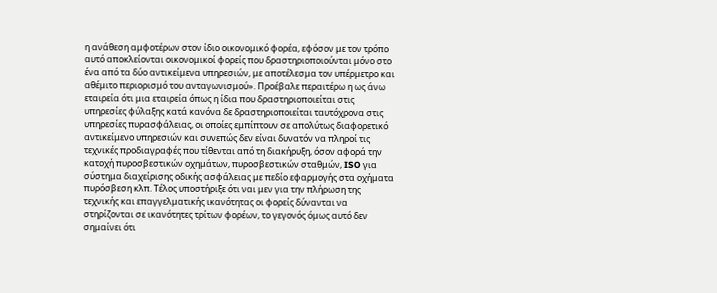η ανάθεση αμφοτέρων στον ίδιο οικονομικό φορέα, εφόσον με τον τρόπο αυτό αποκλείονται οικονομικοί φορείς που δραστηριοποιούνται μόνο στο ένα από τα δύο αντικείμενα υπηρεσιών, με αποτέλεσμα τον υπέρμετρο και αθέμιτο περιορισμό του ανταγωνισμού». Προέβαλε περαιτέρω η ως άνω εταιρεία ότι μια εταιρεία όπως η ίδια που δραστηριοποιείται στις υπηρεσίες φύλαξης κατά κανόνα δε δραστηριοποιείται ταυτόχρονα στις υπηρεσίες πυρασφάλειας, οι οποίες εμπίπτουν σε απολύτως διαφορετικό αντικείμενο υπηρεσιών και συνεπώς δεν είναι δυνατόν να πληροί τις τεχνικές προδιαγραφές που τίθενται από τη διακήρυξη, όσον αφορά την κατοχή πυροσβεστικών οχημάτων, πυροσβεστικών σταθμών, ISO για σύστημα διαχείρισης οδικής ασφάλειας με πεδίο εφαρμογής στα οχήματα πυρόσβεση κλπ. Τέλος υποστήριξε ότι ναι μεν για την πλήρωση της τεχνικής και επαγγελματικής ικανότητας οι φορείς δύνανται να στηρίζονται σε ικανότητες τρίτων φορέων, το γεγονός όμως αυτό δεν σημαίνει ότι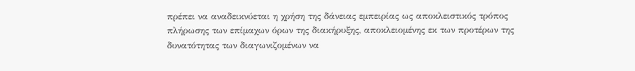πρέπει να αναδεικνύεται η χρήση της δάνειας εμπειρίας ως αποκλειστικός τρόπος πλήρωσης των επίμαχων όρων της διακήρυξης, αποκλειομένης εκ των προτέρων της δυνατότητας των διαγωνιζομένων να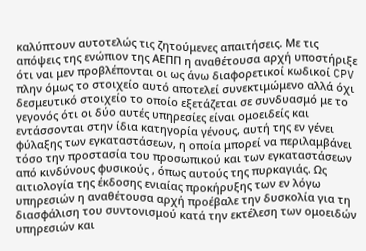καλύπτουν αυτοτελώς τις ζητούμενες απαιτήσεις. Με τις απόψεις της ενώπιον της ΑΕΠΠ η αναθέτουσα αρχή υποστήριξε ότι ναι μεν προβλέπονται οι ως άνω διαφορετικοί κωδικοί CPV πλην όμως το στοιχείο αυτό αποτελεί συνεκτιμώμενο αλλά όχι δεσμευτικό στοιχείο το οποίο εξετάζεται σε συνδυασμό με το γεγονός ότι οι δύο αυτές υπηρεσίες είναι ομοειδείς και εντάσσονται στην ίδια κατηγορία γένους, αυτή της εν γένει φύλαξης των εγκαταστάσεων, η οποία μπορεί να περιλαμβάνει τόσο την προστασία του προσωπικού και των εγκαταστάσεων από κινδύνους φυσικούς , όπως αυτούς της πυρκαγιάς. Ως αιτιολογία της έκδοσης ενιαίας προκήρυξης των εν λόγω υπηρεσιών η αναθέτουσα αρχή προέβαλε την δυσκολία για τη διασφάλιση του συντονισμού κατά την εκτέλεση των ομοειδών υπηρεσιών και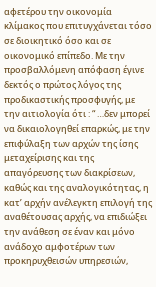αφετέρου την οικονομία κλίμακος που επιτυγχάνεται τόσο σε διοικητικό όσο και σε οικονομικό επίπεδο. Με την προσβαλλόμενη απόφαση έγινε δεκτός ο πρώτος λόγος της προδικαστικής προσφυγής, με την αιτιολογία ότι : “ …δεν μπορεί να δικαιολογηθεί επαρκώς, με την επιφύλαξη των αρχών της ίσης μεταχείρισης και της απαγόρευσης των διακρίσεων, καθώς και της αναλογικότητας, η κατ’ αρχήν ανέλεγκτη επιλογή της αναθέτουσας αρχής, να επιδιώξει την ανάθεση σε έναν και μόνο ανάδοχο αμφοτέρων των προκηρυχθεισών υπηρεσιών,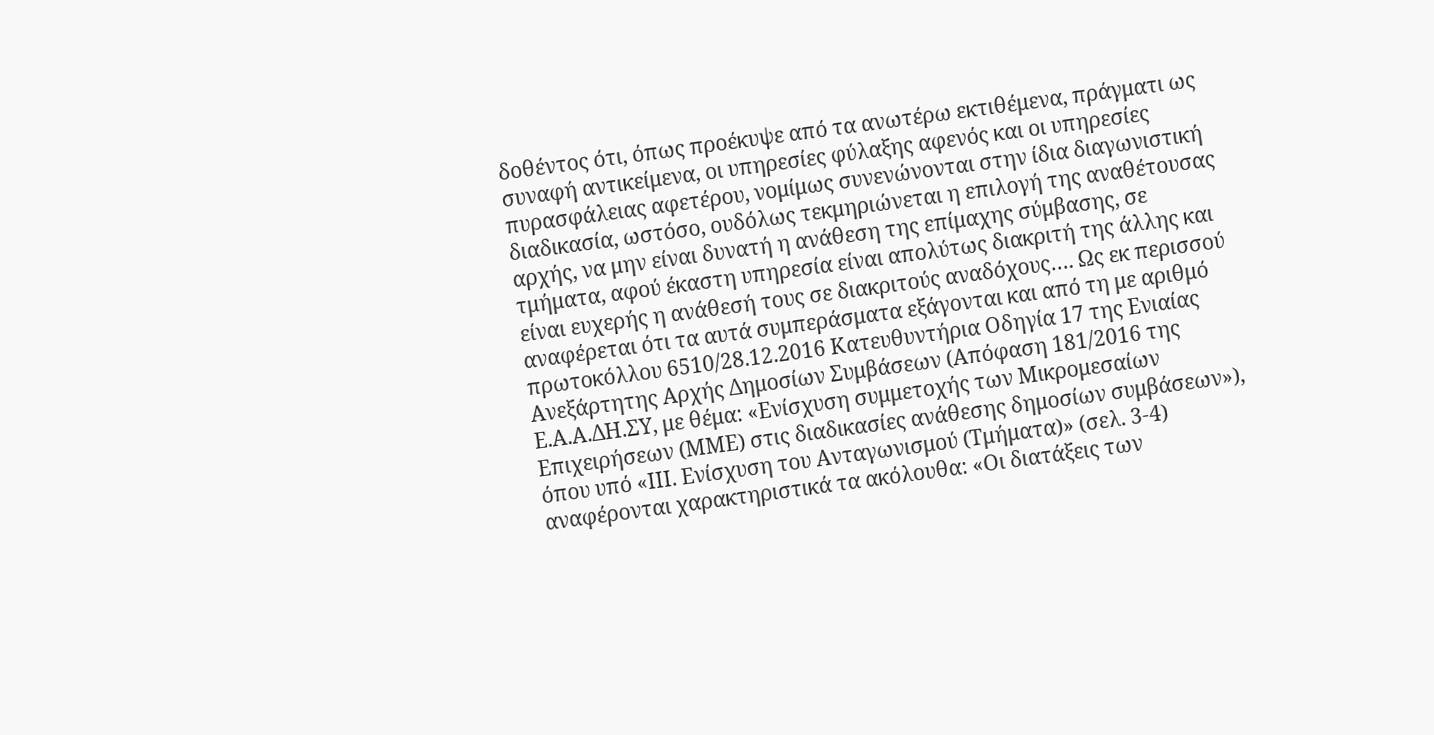δοθέντος ότι, όπως προέκυψε από τα ανωτέρω εκτιθέμενα, πράγματι ως συναφή αντικείμενα, οι υπηρεσίες φύλαξης αφενός και οι υπηρεσίες πυρασφάλειας αφετέρου, νομίμως συνενώνονται στην ίδια διαγωνιστική διαδικασία, ωστόσο, ουδόλως τεκμηριώνεται η επιλογή της αναθέτουσας αρχής, να μην είναι δυνατή η ανάθεση της επίμαχης σύμβασης, σε τμήματα, αφού έκαστη υπηρεσία είναι απολύτως διακριτή της άλλης και είναι ευχερής η ανάθεσή τους σε διακριτούς αναδόχους…. Ως εκ περισσού αναφέρεται ότι τα αυτά συμπεράσματα εξάγονται και από τη με αριθμό πρωτοκόλλου 6510/28.12.2016 Κατευθυντήρια Οδηγία 17 της Ενιαίας Ανεξάρτητης Αρχής Δημοσίων Συμβάσεων (Απόφαση 181/2016 της Ε.Α.Α.ΔΗ.ΣΥ, με θέμα: «Ενίσχυση συμμετοχής των Μικρομεσαίων Επιχειρήσεων (ΜΜΕ) στις διαδικασίες ανάθεσης δημοσίων συμβάσεων»), όπου υπό «ΙΙΙ. Ενίσχυση του Ανταγωνισμού (Τμήματα)» (σελ. 3-4) αναφέρονται χαρακτηριστικά τα ακόλουθα: «Οι διατάξεις των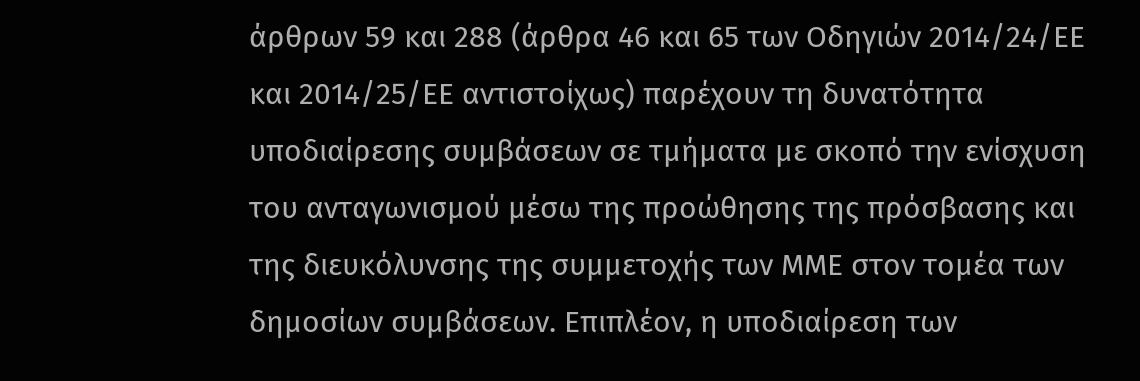άρθρων 59 και 288 (άρθρα 46 και 65 των Οδηγιών 2014/24/ΕΕ και 2014/25/ΕΕ αντιστοίχως) παρέχουν τη δυνατότητα υποδιαίρεσης συμβάσεων σε τμήματα με σκοπό την ενίσχυση του ανταγωνισμού μέσω της προώθησης της πρόσβασης και της διευκόλυνσης της συμμετοχής των ΜΜΕ στον τομέα των δημοσίων συμβάσεων. Επιπλέον, η υποδιαίρεση των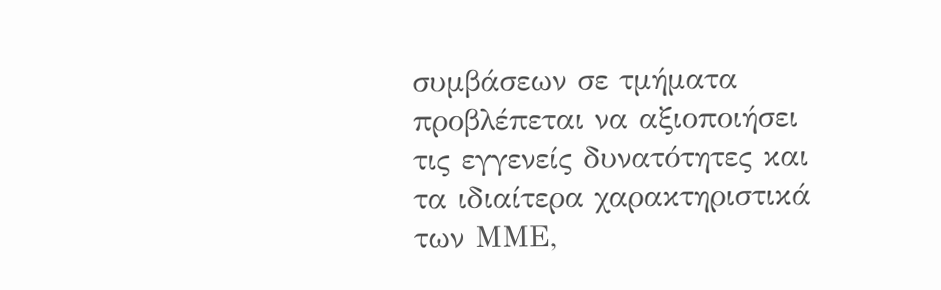συμβάσεων σε τμήματα προβλέπεται να αξιοποιήσει τις εγγενείς δυνατότητες και τα ιδιαίτερα χαρακτηριστικά των ΜΜΕ,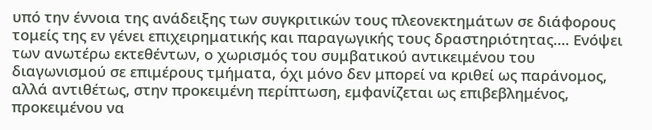υπό την έννοια της ανάδειξης των συγκριτικών τους πλεονεκτημάτων σε διάφορους τομείς της εν γένει επιχειρηματικής και παραγωγικής τους δραστηριότητας…. Ενόψει των ανωτέρω εκτεθέντων, ο χωρισμός του συμβατικού αντικειμένου του διαγωνισμού σε επιμέρους τμήματα, όχι μόνο δεν μπορεί να κριθεί ως παράνομος, αλλά αντιθέτως, στην προκειμένη περίπτωση, εμφανίζεται ως επιβεβλημένος, προκειμένου να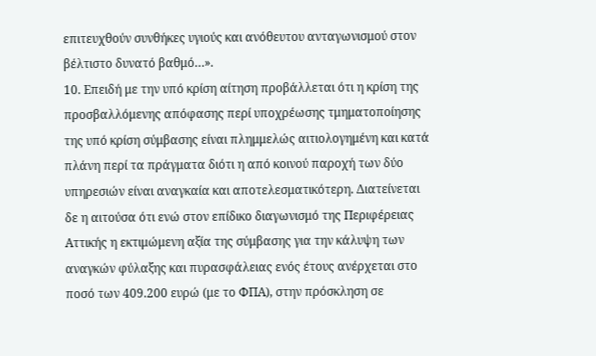επιτευχθούν συνθήκες υγιούς και ανόθευτου ανταγωνισμού στον βέλτιστο δυνατό βαθμό…».
10. Επειδή με την υπό κρίση αίτηση προβάλλεται ότι η κρίση της προσβαλλόμενης απόφασης περί υποχρέωσης τμηματοποίησης της υπό κρίση σύμβασης είναι πλημμελώς αιτιολογημένη και κατά πλάνη περί τα πράγματα διότι η από κοινού παροχή των δύο υπηρεσιών είναι αναγκαία και αποτελεσματικότερη. Διατείνεται δε η αιτούσα ότι ενώ στον επίδικο διαγωνισμό της Περιφέρειας Αττικής η εκτιμώμενη αξία της σύμβασης για την κάλυψη των αναγκών φύλαξης και πυρασφάλειας ενός έτους ανέρχεται στο ποσό των 409.200 ευρώ (με το ΦΠΑ), στην πρόσκληση σε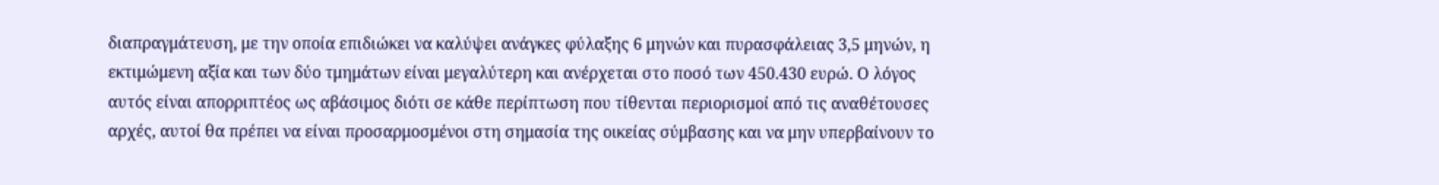διαπραγμάτευση, με την οποία επιδιώκει να καλύψει ανάγκες φύλαξης 6 μηνών και πυρασφάλειας 3,5 μηνών, η εκτιμώμενη αξία και των δύο τμημάτων είναι μεγαλύτερη και ανέρχεται στο ποσό των 450.430 ευρώ. Ο λόγος αυτός είναι απορριπτέος ως αβάσιμος διότι σε κάθε περίπτωση που τίθενται περιορισμοί από τις αναθέτουσες αρχές, αυτοί θα πρέπει να είναι προσαρμοσμένοι στη σημασία της οικείας σύμβασης και να μην υπερβαίνουν το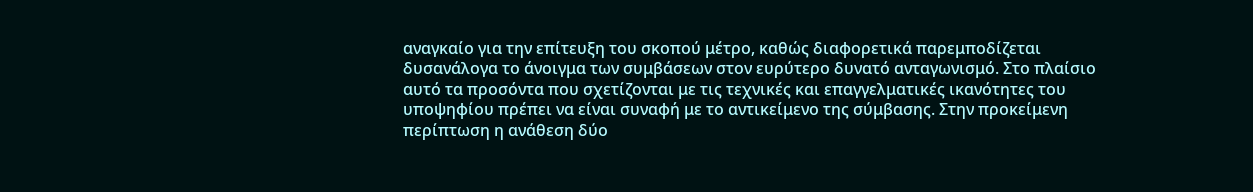αναγκαίο για την επίτευξη του σκοπού μέτρο, καθώς διαφορετικά παρεμποδίζεται δυσανάλογα το άνοιγμα των συμβάσεων στον ευρύτερο δυνατό ανταγωνισμό. Στο πλαίσιο αυτό τα προσόντα που σχετίζονται με τις τεχνικές και επαγγελματικές ικανότητες του υποψηφίου πρέπει να είναι συναφή με το αντικείμενο της σύμβασης. Στην προκείμενη περίπτωση η ανάθεση δύο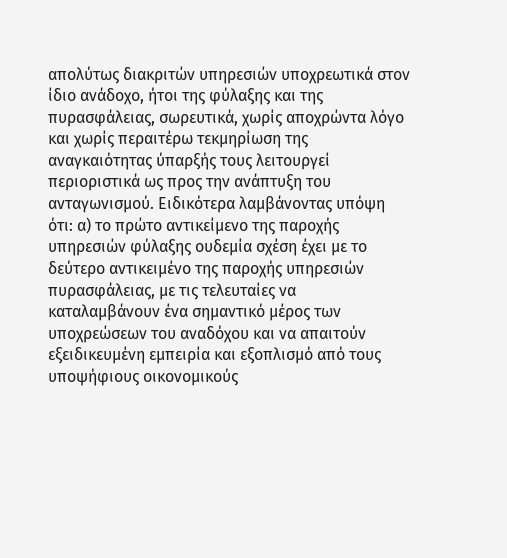απολύτως διακριτών υπηρεσιών υποχρεωτικά στον ίδιο ανάδοχο, ήτοι της φύλαξης και της πυρασφάλειας, σωρευτικά, χωρίς αποχρώντα λόγο και χωρίς περαιτέρω τεκμηρίωση της αναγκαιότητας ύπαρξής τους λειτουργεί περιοριστικά ως προς την ανάπτυξη του ανταγωνισμού. Ειδικότερα λαμβάνοντας υπόψη ότι: α) το πρώτο αντικείμενο της παροχής υπηρεσιών φύλαξης ουδεμία σχέση έχει με το δεύτερο αντικειμένο της παροχής υπηρεσιών πυρασφάλειας, με τις τελευταίες να καταλαμβάνουν ένα σημαντικό μέρος των υποχρεώσεων του αναδόχου και να απαιτούν εξειδικευμένη εμπειρία και εξοπλισμό από τους υποψήφιους οικονομικούς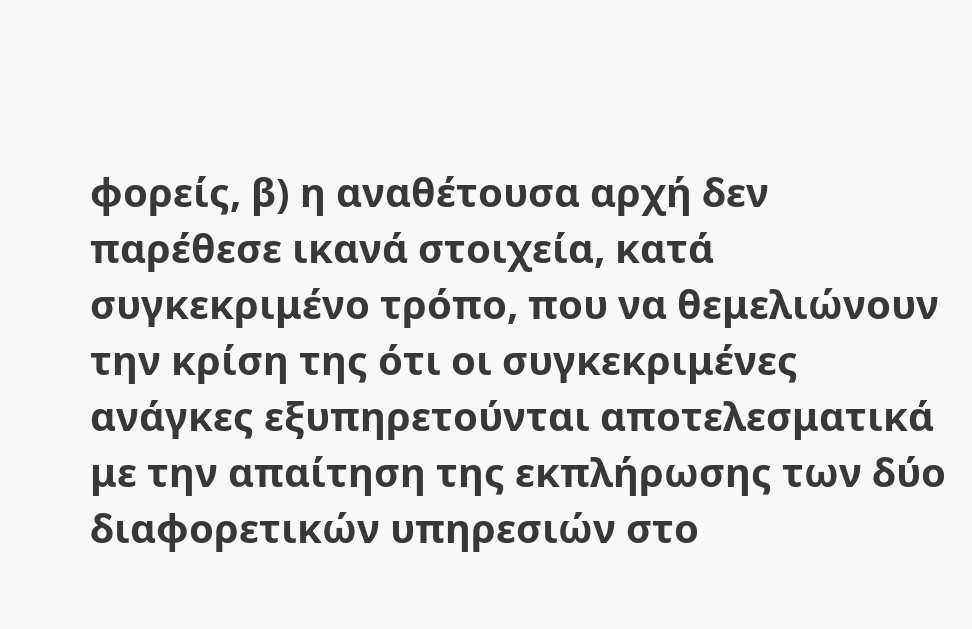φορείς, β) η αναθέτουσα αρχή δεν παρέθεσε ικανά στοιχεία, κατά συγκεκριμένο τρόπο, που να θεμελιώνουν την κρίση της ότι οι συγκεκριμένες ανάγκες εξυπηρετούνται αποτελεσματικά με την απαίτηση της εκπλήρωσης των δύο διαφορετικών υπηρεσιών στο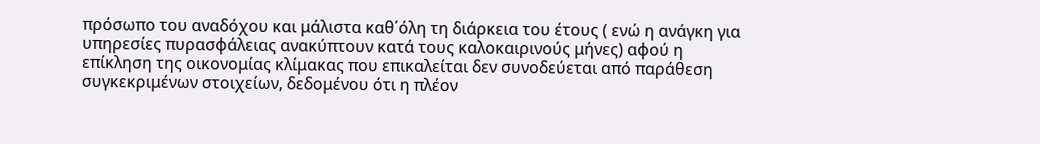πρόσωπο του αναδόχου και μάλιστα καθ΄όλη τη διάρκεια του έτους ( ενώ η ανάγκη για υπηρεσίες πυρασφάλειας ανακύπτουν κατά τους καλοκαιρινούς μήνες) αφού η επίκληση της οικονομίας κλίμακας που επικαλείται δεν συνοδεύεται από παράθεση συγκεκριμένων στοιχείων, δεδομένου ότι η πλέον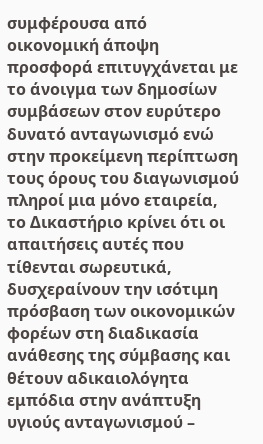συμφέρουσα από οικονομική άποψη προσφορά επιτυγχάνεται με το άνοιγμα των δημοσίων συμβάσεων στον ευρύτερο δυνατό ανταγωνισμό ενώ στην προκείμενη περίπτωση τους όρους του διαγωνισμού πληροί μια μόνο εταιρεία, το Δικαστήριο κρίνει ότι οι απαιτήσεις αυτές που τίθενται σωρευτικά, δυσχεραίνουν την ισότιμη πρόσβαση των οικονομικών φορέων στη διαδικασία ανάθεσης της σύμβασης και θέτουν αδικαιολόγητα εμπόδια στην ανάπτυξη υγιούς ανταγωνισμού –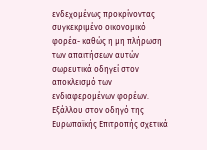ενδεχομένως προκρίνοντας συγκεκριμένο οικονομικό φορέα- καθώς η μη πλήρωση των απαιτήσεων αυτών σωρευτικά οδηγεί στον αποκλεισμό των ενδιαφερομένων φορέων. Εξάλλου στον οδηγό της Ευρωπαϊκής Επιτροπής σχετικά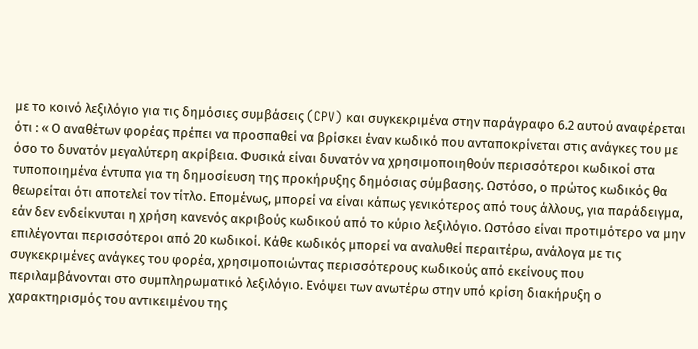με το κοινό λεξιλόγιο για τις δημόσιες συμβάσεις (CPV) και συγκεκριμένα στην παράγραφο 6.2 αυτού αναφέρεται ότι : « Ο αναθέτων φορέας πρέπει να προσπαθεί να βρίσκει έναν κωδικό που ανταποκρίνεται στις ανάγκες του με όσο το δυνατόν μεγαλύτερη ακρίβεια. Φυσικά είναι δυνατόν να χρησιμοποιηθούν περισσότεροι κωδικοί στα τυποποιημένα έντυπα για τη δημοσίευση της προκήρυξης δημόσιας σύμβασης. Ωστόσο, ο πρώτος κωδικός θα θεωρείται ότι αποτελεί τον τίτλο. Επομένως, μπορεί να είναι κάπως γενικότερος από τους άλλους, για παράδειγμα, εάν δεν ενδείκνυται η χρήση κανενός ακριβούς κωδικού από το κύριο λεξιλόγιο. Ωστόσο είναι προτιμότερο να μην επιλέγονται περισσότεροι από 20 κωδικοί. Κάθε κωδικός μπορεί να αναλυθεί περαιτέρω, ανάλογα με τις συγκεκριμένες ανάγκες του φορέα, χρησιμοποιώντας περισσότερους κωδικούς από εκείνους που περιλαμβάνονται στο συμπληρωματικό λεξιλόγιο. Ενόψει των ανωτέρω στην υπό κρίση διακήρυξη ο χαρακτηρισμός του αντικειμένου της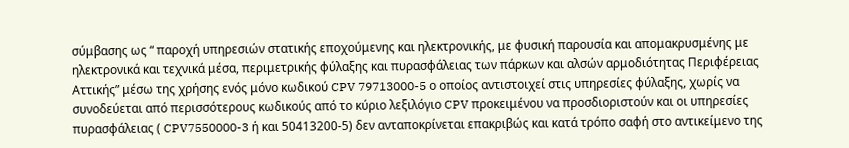σύμβασης ως “ παροχή υπηρεσιών στατικής εποχούμενης και ηλεκτρονικής, με φυσική παρουσία και απομακρυσμένης με ηλεκτρονικά και τεχνικά μέσα, περιμετρικής φύλαξης και πυρασφάλειας των πάρκων και αλσών αρμοδιότητας Περιφέρειας Αττικής” μέσω της χρήσης ενός μόνο κωδικού CPV 79713000-5 ο οποίος αντιστοιχεί στις υπηρεσίες φύλαξης, χωρίς να συνοδεύεται από περισσότερους κωδικούς από το κύριο λεξιλόγιο CPV προκειμένου να προσδιοριστούν και οι υπηρεσίες πυρασφάλειας ( CPV7550000-3 ή και 50413200-5) δεν ανταποκρίνεται επακριβώς και κατά τρόπο σαφή στο αντικείμενο της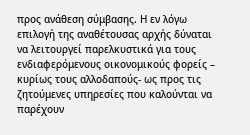προς ανάθεση σύμβασης. Η εν λόγω επιλογή της αναθέτουσας αρχής δύναται να λειτουργεί παρελκυστικά για τους ενδιαφερόμενους οικονομικούς φορείς – κυρίως τους αλλοδαπούς- ως προς τις ζητούμενες υπηρεσίες που καλούνται να παρέχουν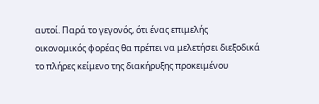αυτοί. Παρά το γεγονός, ότι ένας επιμελής οικονομικός φορέας θα πρέπει να μελετήσει διεξοδικά το πλήρες κείμενο της διακήρυξης προκειμένου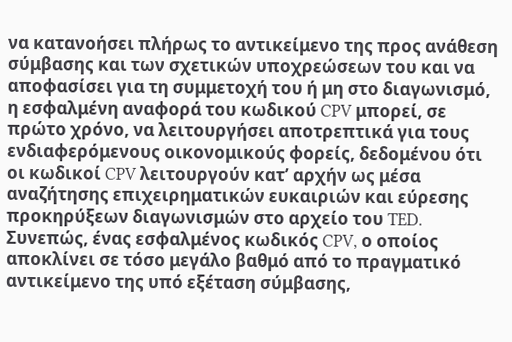να κατανοήσει πλήρως το αντικείμενο της προς ανάθεση σύμβασης και των σχετικών υποχρεώσεων του και να αποφασίσει για τη συμμετοχή του ή μη στο διαγωνισμό, η εσφαλμένη αναφορά του κωδικού CPV μπορεί, σε πρώτο χρόνο, να λειτουργήσει αποτρεπτικά για τους ενδιαφερόμενους οικονομικούς φορείς, δεδομένου ότι οι κωδικοί CPV λειτουργούν κατ’ αρχήν ως μέσα αναζήτησης επιχειρηματικών ευκαιριών και εύρεσης προκηρύξεων διαγωνισμών στο αρχείο του TED. Συνεπώς, ένας εσφαλμένος κωδικός CPV, ο οποίος αποκλίνει σε τόσο μεγάλο βαθμό από το πραγματικό αντικείμενο της υπό εξέταση σύμβασης,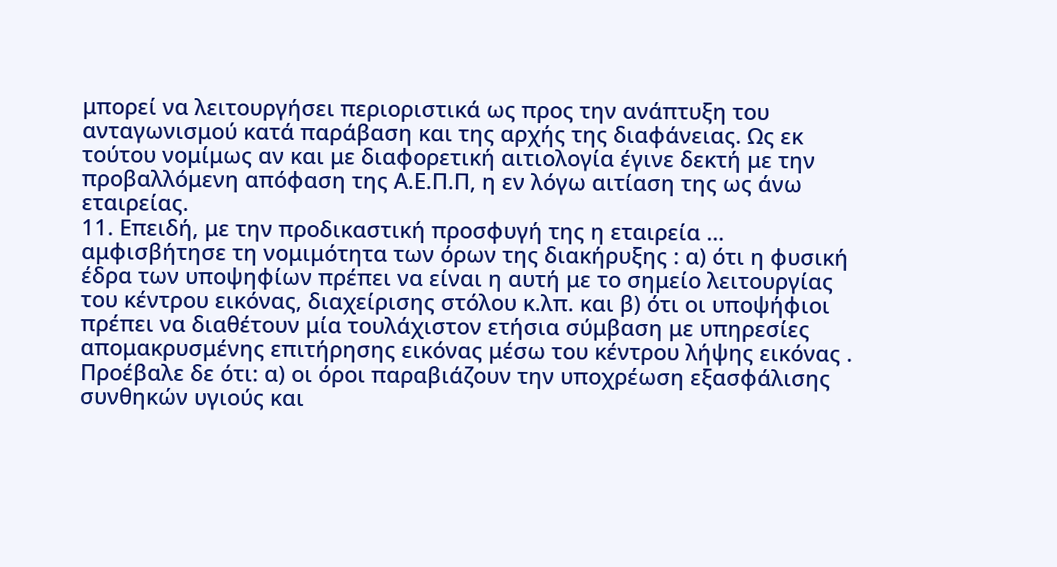μπορεί να λειτουργήσει περιοριστικά ως προς την ανάπτυξη του ανταγωνισμού κατά παράβαση και της αρχής της διαφάνειας. Ως εκ τούτου νομίμως αν και με διαφορετική αιτιολογία έγινε δεκτή με την προβαλλόμενη απόφαση της Α.Ε.Π.Π, η εν λόγω αιτίαση της ως άνω εταιρείας.
11. Επειδή, με την προδικαστική προσφυγή της η εταιρεία … αμφισβήτησε τη νομιμότητα των όρων της διακήρυξης : α) ότι η φυσική έδρα των υποψηφίων πρέπει να είναι η αυτή με το σημείο λειτουργίας του κέντρου εικόνας, διαχείρισης στόλου κ.λπ. και β) ότι οι υποψήφιοι πρέπει να διαθέτουν μία τουλάχιστον ετήσια σύμβαση με υπηρεσίες απομακρυσμένης επιτήρησης εικόνας μέσω του κέντρου λήψης εικόνας . Προέβαλε δε ότι: α) οι όροι παραβιάζουν την υποχρέωση εξασφάλισης συνθηκών υγιούς και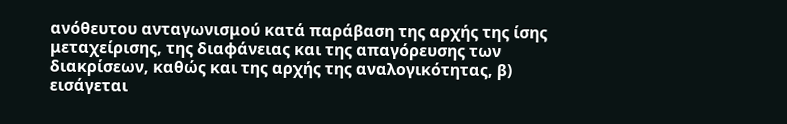ανόθευτου ανταγωνισμού κατά παράβαση της αρχής της ίσης μεταχείρισης, της διαφάνειας και της απαγόρευσης των διακρίσεων, καθώς και της αρχής της αναλογικότητας, β) εισάγεται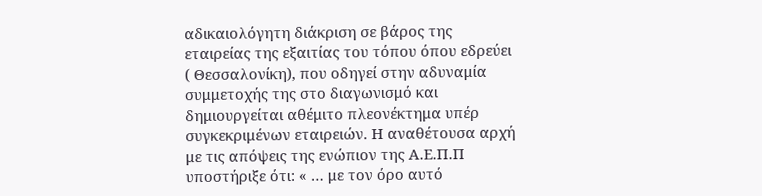αδικαιολόγητη διάκριση σε βάρος της εταιρείας της εξαιτίας του τόπου όπου εδρεύει ( Θεσσαλονίκη), που οδηγεί στην αδυναμία συμμετοχής της στο διαγωνισμό και δημιουργείται αθέμιτο πλεονέκτημα υπέρ συγκεκριμένων εταιρειών. Η αναθέτουσα αρχή με τις απόψεις της ενώπιον της Α.Ε.Π.Π υποστήριξε ότι: « … με τον όρο αυτό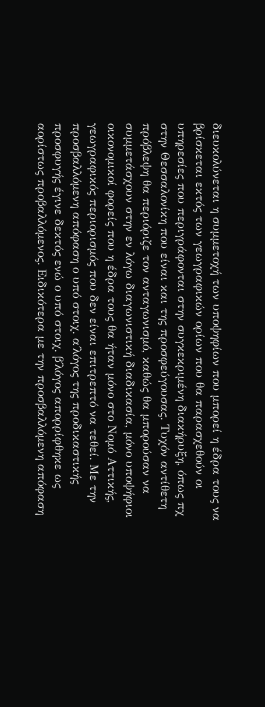διευκολύνεται η συμμετοχή των υποψηφίων που μπορεί η έδρα τους να βρίσκεται εκτός των γεωγραφικών ορίων που θα παρασχεθούν οι υπηρεσίες που περιγράφονται στην συγκεκριμένη διακήρυξη, όπως πχ στην Θεσσαλονίκη που είναι και της προσφεύγουσας. Τυχόν αντίθετη πρόβλεψη θα περιόριζε τον ανταγωνισμό, καθώς θα μπορούσαν να συμμετάσχουν στην εν λόγω διαγωνιστική διαδικασία, μόνο υποψήφιοι οικονομικοί φορείς που η έδρα τους θα ήταν μόνο στο Νομό Αττικής, γεωγραφικός περιορισμός που δεν είναι επιτρεπτό να τεθεί. Με την προσβαλλόμενη απόφαση ο υπό στοιχ. α΄λόγος της προδικαστικής προσφυγής έγινε δεκτός ενώ ο υπό στοιχ. β΄λόγος απορρίφθηκε ως αορίστως προβαλλόμενος. Ειδικότερα με την προσβαλλόμενη απόφαση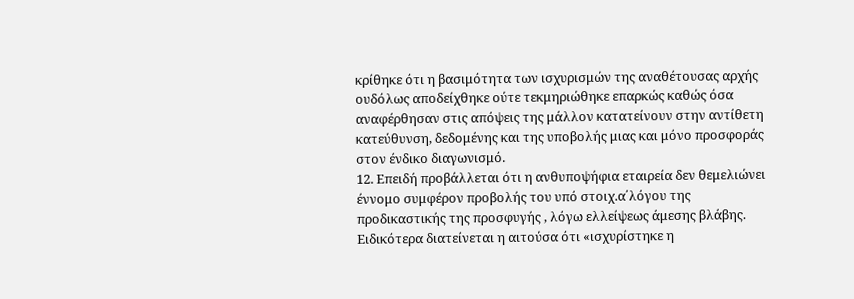κρίθηκε ότι η βασιμότητα των ισχυρισμών της αναθέτουσας αρχής ουδόλως αποδείχθηκε ούτε τεκμηριώθηκε επαρκώς καθώς όσα αναφέρθησαν στις απόψεις της μάλλον κατατείνουν στην αντίθετη κατεύθυνση, δεδομένης και της υποβολής μιας και μόνο προσφοράς στον ένδικο διαγωνισμό.
12. Επειδή προβάλλεται ότι η ανθυποψήφια εταιρεία δεν θεμελιώνει έννομο συμφέρον προβολής του υπό στοιχ.α΄λόγου της προδικαστικής της προσφυγής , λόγω ελλείψεως άμεσης βλάβης. Ειδικότερα διατείνεται η αιτούσα ότι «ισχυρίστηκε η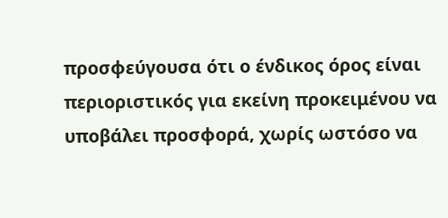προσφεύγουσα ότι ο ένδικος όρος είναι περιοριστικός για εκείνη προκειμένου να υποβάλει προσφορά, χωρίς ωστόσο να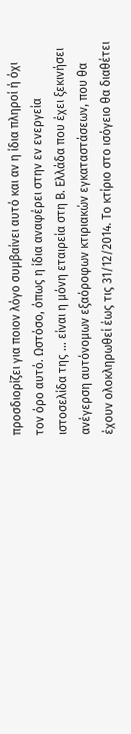προσδιορίζει για ποιον λόγο συμβαίνει αυτό και αν η ίδια πληροί ή όχι τον όρο αυτό. Ωστόσο, όπως η ίδια αναφέρει στην εν ενεργεία ιστοσελίδα της … είναι η μόνη εταιρεία στη Β. Ελλάδα που έχει ξεκινήσει ανέγερση αυτόνομων εξαόροφων κτιριακών εγκαταστάσεων, που θα έχουν ολοκληρωθεί έως τις 31/12/2014. Το κτίριο στο ισόγειο θα διαθέτει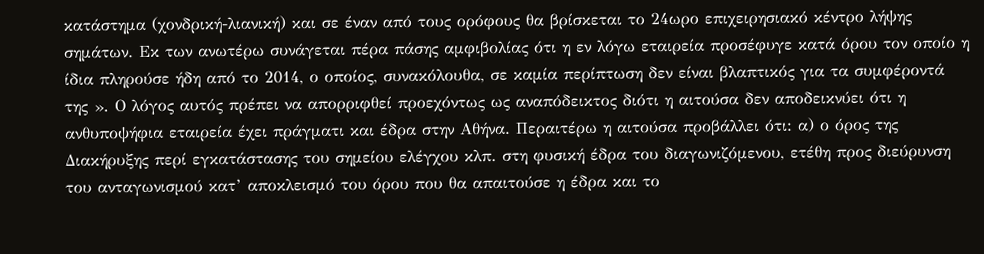κατάστημα (χονδρική-λιανική) και σε έναν από τους ορόφους θα βρίσκεται το 24ωρο επιχειρησιακό κέντρο λήψης σημάτων. Εκ των ανωτέρω συνάγεται πέρα πάσης αμφιβολίας ότι η εν λόγω εταιρεία προσέφυγε κατά όρου τον οποίο η ίδια πληρούσε ήδη από το 2014, ο οποίος, συνακόλουθα, σε καμία περίπτωση δεν είναι βλαπτικός για τα συμφέροντά της ». Ο λόγος αυτός πρέπει να απορριφθεί προεχόντως ως αναπόδεικτος διότι η αιτούσα δεν αποδεικνύει ότι η ανθυποψήφια εταιρεία έχει πράγματι και έδρα στην Αθήνα. Περαιτέρω η αιτούσα προβάλλει ότι: α) ο όρος της Διακήρυξης περί εγκατάστασης του σημείου ελέγχου κλπ. στη φυσική έδρα του διαγωνιζόμενου, ετέθη προς διεύρυνση του ανταγωνισμού κατ’ αποκλεισμό του όρου που θα απαιτούσε η έδρα και το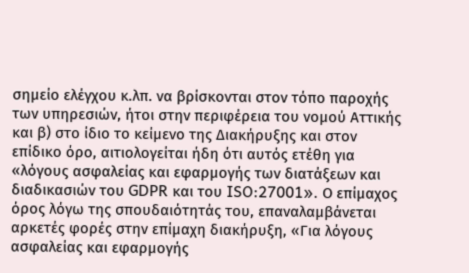σημείο ελέγχου κ.λπ. να βρίσκονται στον τόπο παροχής των υπηρεσιών, ήτοι στην περιφέρεια του νομού Αττικής και β) στο ίδιο το κείμενο της Διακήρυξης και στον επίδικο όρο, αιτιολογείται ήδη ότι αυτός ετέθη για «λόγους ασφαλείας και εφαρμογής των διατάξεων και διαδικασιών του GDPR και του ISO:27001». Ο επίμαχος όρος λόγω της σπουδαιότητάς του, επαναλαμβάνεται αρκετές φορές στην επίμαχη διακήρυξη, «Για λόγους ασφαλείας και εφαρμογής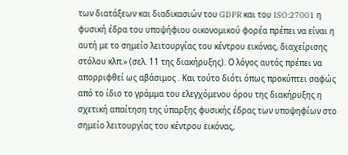των διατάξεων και διαδικασιών του GDPR και του ISO:27001 η φυσική έδρα του υποψήφιου οικονομικού φορέα πρέπει να είναι η αυτή με το σημείο λειτουργίας του κέντρου εικόνας, διαχείρισης στόλου κλπ.» (σελ. 11 της διακήρυξης). Ο λόγος αυτός πρέπει να απορριφθεί ως αβάσιμος . Και τούτο διότι όπως προκύπτει σαφώς από το ίδιο το γράμμα του ελεγχόμενου όρου της διακήρυξης η σχετική απαίτηση της ύπαρξης φυσικής έδρας των υποψηφίων στο σημείο λειτουργίας του κέντρου εικόνας,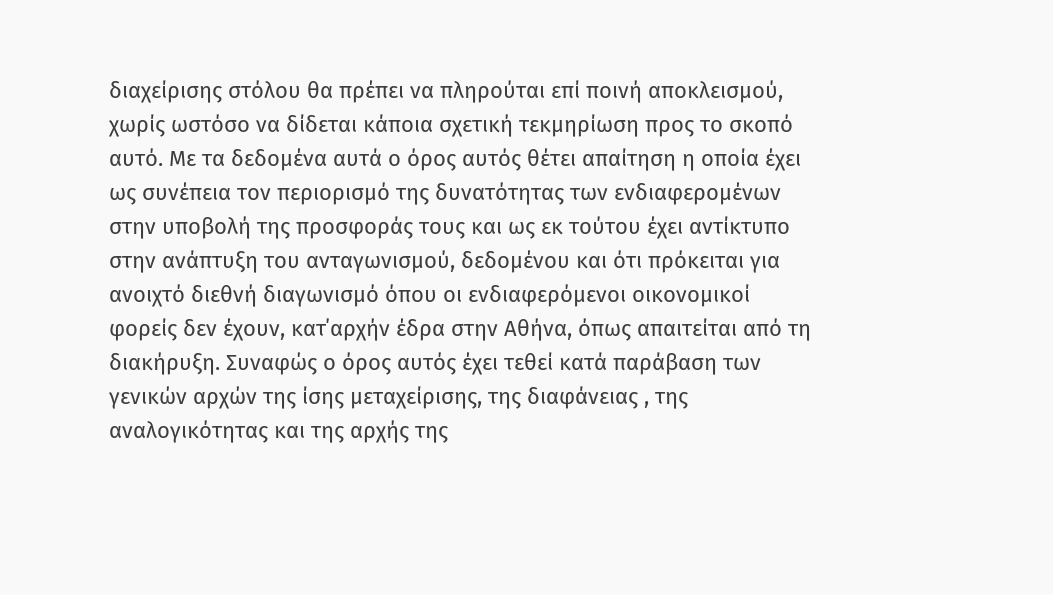διαχείρισης στόλου θα πρέπει να πληρούται επί ποινή αποκλεισμού, χωρίς ωστόσο να δίδεται κάποια σχετική τεκμηρίωση προς το σκοπό αυτό. Με τα δεδομένα αυτά ο όρος αυτός θέτει απαίτηση η οποία έχει ως συνέπεια τον περιορισμό της δυνατότητας των ενδιαφερομένων στην υποβολή της προσφοράς τους και ως εκ τούτου έχει αντίκτυπο στην ανάπτυξη του ανταγωνισμού, δεδομένου και ότι πρόκειται για ανοιχτό διεθνή διαγωνισμό όπου οι ενδιαφερόμενοι οικονομικοί φορείς δεν έχουν, κατ΄αρχήν έδρα στην Αθήνα, όπως απαιτείται από τη διακήρυξη. Συναφώς ο όρος αυτός έχει τεθεί κατά παράβαση των γενικών αρχών της ίσης μεταχείρισης, της διαφάνειας , της αναλογικότητας και της αρχής της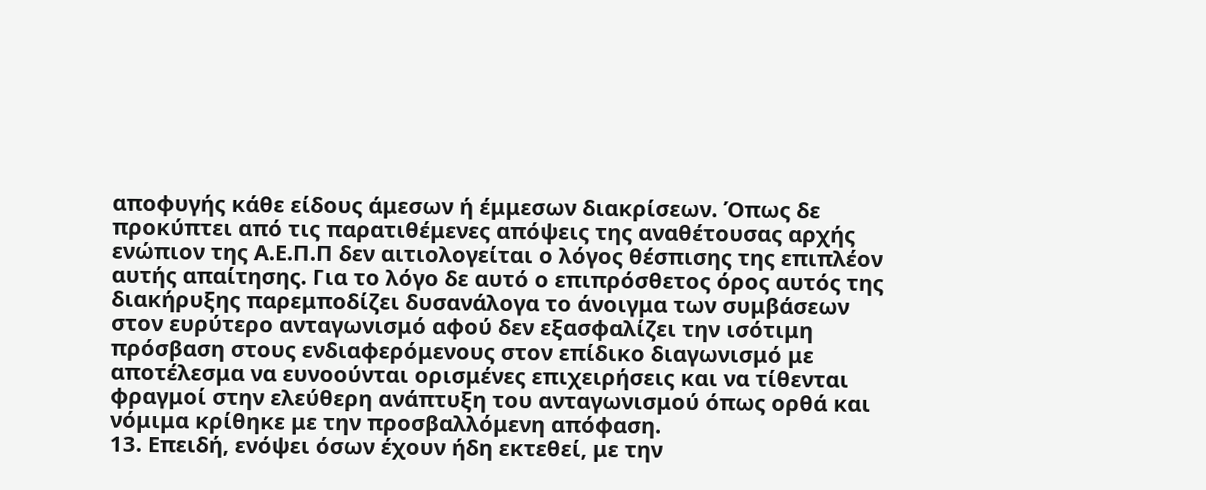αποφυγής κάθε είδους άμεσων ή έμμεσων διακρίσεων. Όπως δε προκύπτει από τις παρατιθέμενες απόψεις της αναθέτουσας αρχής ενώπιον της Α.Ε.Π.Π δεν αιτιολογείται ο λόγος θέσπισης της επιπλέον αυτής απαίτησης. Για το λόγο δε αυτό ο επιπρόσθετος όρος αυτός της διακήρυξης παρεμποδίζει δυσανάλογα το άνοιγμα των συμβάσεων στον ευρύτερο ανταγωνισμό αφού δεν εξασφαλίζει την ισότιμη πρόσβαση στους ενδιαφερόμενους στον επίδικο διαγωνισμό με αποτέλεσμα να ευνοούνται ορισμένες επιχειρήσεις και να τίθενται φραγμοί στην ελεύθερη ανάπτυξη του ανταγωνισμού όπως ορθά και νόμιμα κρίθηκε με την προσβαλλόμενη απόφαση.
13. Επειδή, ενόψει όσων έχουν ήδη εκτεθεί, με την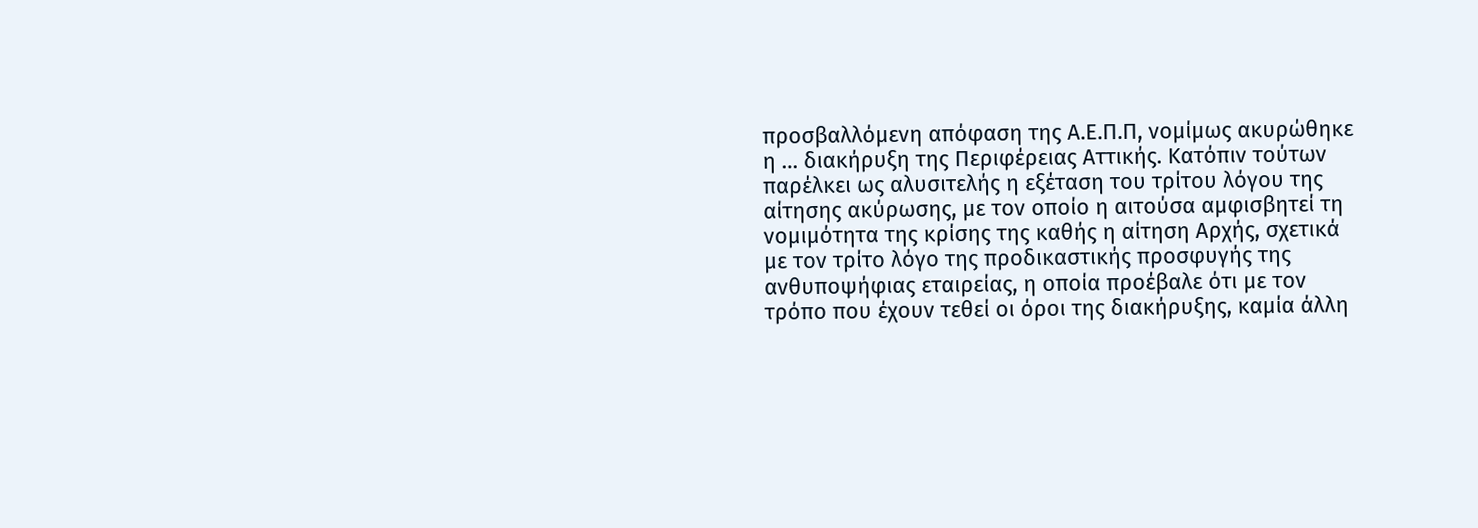προσβαλλόμενη απόφαση της Α.Ε.Π.Π, νομίμως ακυρώθηκε η … διακήρυξη της Περιφέρειας Αττικής. Κατόπιν τούτων παρέλκει ως αλυσιτελής η εξέταση του τρίτου λόγου της αίτησης ακύρωσης, με τον οποίο η αιτούσα αμφισβητεί τη νομιμότητα της κρίσης της καθής η αίτηση Αρχής, σχετικά με τον τρίτο λόγο της προδικαστικής προσφυγής της ανθυποψήφιας εταιρείας, η οποία προέβαλε ότι με τον τρόπο που έχουν τεθεί οι όροι της διακήρυξης, καμία άλλη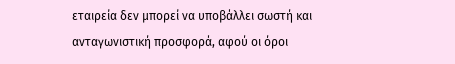εταιρεία δεν μπορεί να υποβάλλει σωστή και ανταγωνιστική προσφορά, αφού οι όροι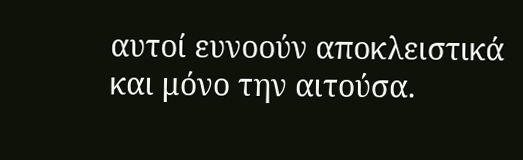αυτοί ευνοούν αποκλειστικά και μόνο την αιτούσα.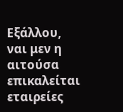Εξάλλου, ναι μεν η αιτούσα επικαλείται εταιρείες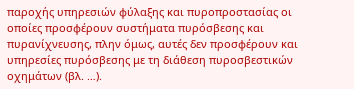παροχής υπηρεσιών φύλαξης και πυροπροστασίας οι οποίες προσφέρουν συστήματα πυρόσβεσης και πυρανίχνευσης, πλην όμως, αυτές δεν προσφέρουν και υπηρεσίες πυρόσβεσης με τη διάθεση πυροσβεστικών οχημάτων (βλ. …).